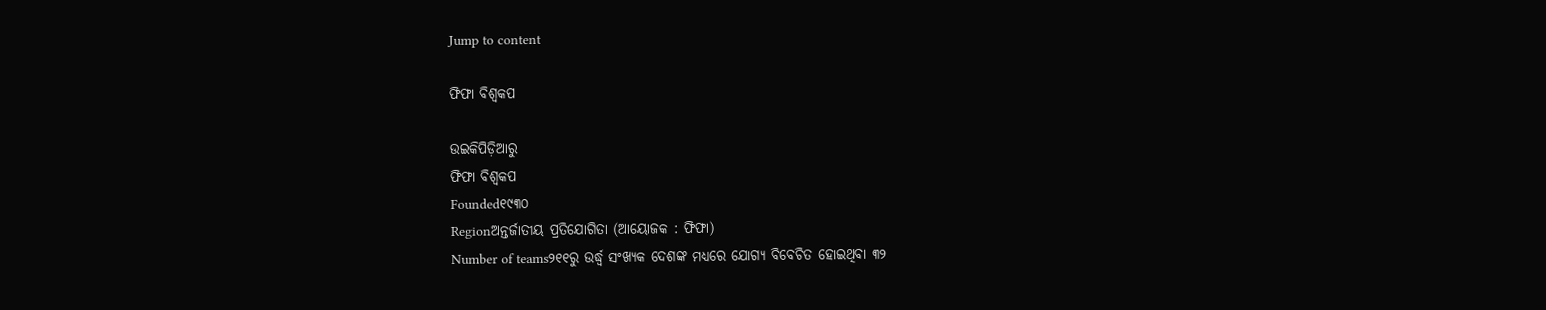Jump to content

ଫିଫା ବିଶ୍ୱକପ

ଉଇକିପିଡ଼ିଆ‌ରୁ
ଫିଫା ବିଶ୍ୱକପ
Founded୧୯୩୦
Regionଅନ୍ତର୍ଜାତୀୟ ପ୍ରତିଯୋଗିତା (ଆୟୋଜକ : ଫିଫା)
Number of teams୨୧୧ରୁ ଉର୍ଦ୍ଧ୍ୱ ସଂଖ୍ୟକ ଦେଶଙ୍କ ମଧ୍ୟରେ ଯୋଗ୍ୟ ବିବେଚିତ ହୋଇଥିବା ୩୨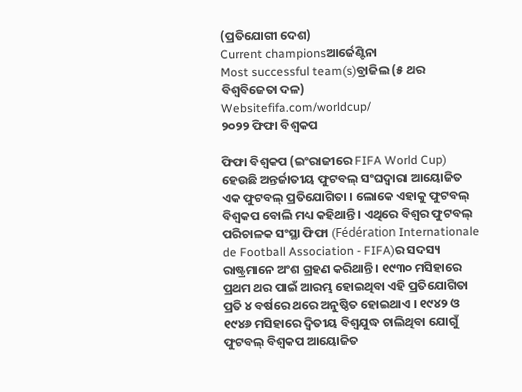(ପ୍ରତିଯୋଗୀ ଦେଶ)
Current championsଆର୍ଜେଣ୍ଟିନା
Most successful team(s)ବ୍ରାଜିଲ (୫ ଥର ବିଶ୍ୱବିଜେତା ଦଳ)
Websitefifa.com/worldcup/
୨୦୨୨ ଫିଫା ବିଶ୍ୱକପ

ଫିଫା ବିଶ୍ୱକପ (ଇଂରାଜୀରେ FIFA World Cup) ହେଉଛି ଅନ୍ତର୍ଜାତୀୟ ଫୁଟବଲ୍ ସଂଘଦ୍ୱାରା ଆୟୋଜିତ ଏକ ଫୁଟବଲ୍ ପ୍ରତିଯୋଗିତା । ଲୋକେ ଏହାକୁ ଫୁଟବଲ୍ ବିଶ୍ୱକପ ବୋଲି ମଧ୍ୟ କହିଥାନ୍ତି । ଏଥିରେ ବିଶ୍ୱର ଫୁଟବଲ୍ ପରିଚାଳକ ସଂସ୍ଥା ଫିଫା (Fédération Internationale de Football Association - FIFA)ର ସଦସ୍ୟ ରାଷ୍ଟ୍ରମାନେ ଅଂଶ ଗ୍ରହଣ କରିଥାନ୍ତି । ୧୯୩୦ ମସିହାରେ ପ୍ରଥମ ଥର ପାଇଁ ଆରମ୍ଭ ହୋଇଥିବା ଏହି ପ୍ରତିଯୋଗିତା ପ୍ରତି ୪ ବର୍ଷରେ ଥରେ ଅନୁଷ୍ଠିତ ହୋଇଥାଏ । ୧୯୪୨ ଓ ୧୯୪୬ ମସିହାରେ ଦ୍ୱିତୀୟ ବିଶ୍ୱଯୁଦ୍ଧ ଚାଲିଥିବା ଯୋଗୁଁ ଫୁଟବଲ୍ ବିଶ୍ୱକପ ଆୟୋଜିତ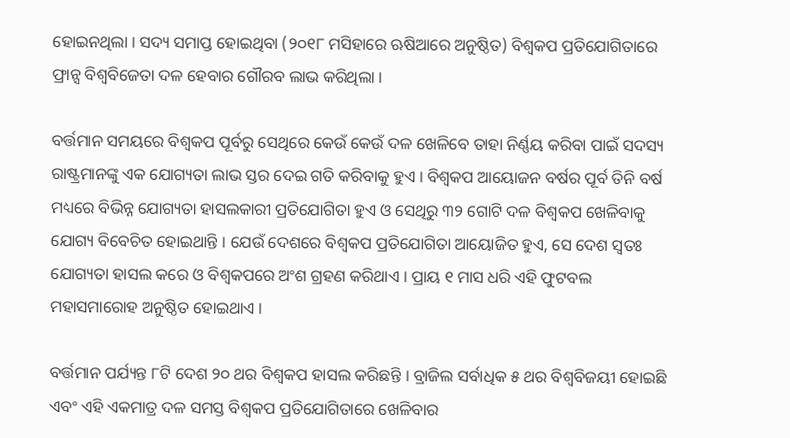ହୋଇନଥିଲା । ସଦ୍ୟ ସମାପ୍ତ ହୋଇଥିବା ‍(୨୦୧୮ ମସିହାରେ ଋଷିଆରେ ଅନୁଷ୍ଠିତ) ବିଶ୍ୱକପ ପ୍ରତିଯୋଗିତାରେ ଫ୍ରାନ୍ସ ବିଶ୍ୱବିଜେତା ଦଳ ହେବାର ଗୌରବ ଲାଭ କରିଥିଲା ।

ବର୍ତ୍ତମାନ ସମୟରେ ବିଶ୍ୱକପ ପୂର୍ବରୁ ସେଥିରେ କେଉଁ କେଉଁ ଦଳ ଖେଳିବେ ତାହା ନିର୍ଣ୍ଣୟ କରିବା ପାଇଁ ସଦସ୍ୟ ରାଷ୍ଟ୍ରମାନଙ୍କୁ ଏକ ଯୋଗ୍ୟତା ଲାଭ ସ୍ତର ଦେଇ ଗତି କରିବାକୁ ହୁଏ । ବିଶ୍ୱକପ ଆୟୋଜନ ବର୍ଷର ପୂର୍ବ ତିନି ବର୍ଷ ମଧ୍ୟରେ ବିଭିନ୍ନ ଯୋଗ୍ୟତା ହାସଲକାରୀ ପ୍ରତିଯୋଗିତା ହୁଏ ଓ ସେଥିରୁ ୩୨ ଗୋଟି ଦଳ ବିଶ୍ୱକପ ଖେଳିବାକୁ ଯୋଗ୍ୟ ବିବେଚିତ ହୋଇଥାନ୍ତି । ଯେଉଁ ଦେଶରେ ବିଶ୍ୱକପ ପ୍ରତିଯୋଗିତା ଆୟୋଜିତ ହୁଏ, ସେ ଦେଶ ସ୍ୱତଃ ଯୋଗ୍ୟତା ହାସଲ କରେ ଓ ବିଶ୍ୱକପରେ ଅଂଶ ଗ୍ରହଣ କରିଥାଏ । ପ୍ରାୟ ୧ ମାସ ଧରି ଏହି ଫୁଟବଲ ମହାସମାରୋହ ଅନୁଷ୍ଠିତ ହୋଇଥାଏ ।

ବର୍ତ୍ତମାନ ପର୍ଯ୍ୟନ୍ତ ୮ଟି ଦେଶ ୨୦ ଥର ବିଶ୍ୱକପ ହାସଲ କରିଛନ୍ତି । ବ୍ରାଜିଲ ସର୍ବାଧିକ ୫ ଥର ବିଶ୍ୱବିଜୟୀ ହୋଇଛି ଏବଂ ଏହି ଏକମାତ୍ର ଦଳ ସମସ୍ତ ବିଶ୍ୱକପ ପ୍ରତିଯୋଗିତାରେ ଖେଳିବାର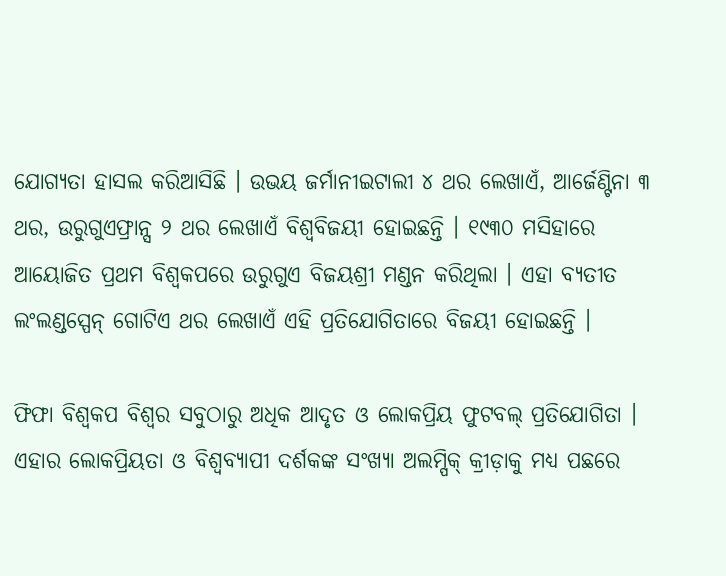ଯୋଗ୍ୟତା ହାସଲ କରିଆସିଛି । ଉଭୟ ଜର୍ମାନୀଇଟାଲୀ ୪ ଥର ଲେଖାଏଁ, ଆର୍ଜେଣ୍ଟିନା ୩ ଥର, ଉରୁଗୁଏଫ୍ରାନ୍ସ ୨ ଥର ଲେଖାଏଁ ବିଶ୍ୱବିଜୟୀ ହୋଇଛନ୍ତି । ୧୯୩୦ ମସିହାରେ ଆୟୋଜିତ ପ୍ରଥମ ବିଶ୍ୱକପରେ ଉରୁଗୁଏ ବିଜୟଶ୍ରୀ ମଣ୍ଡନ କରିଥିଲା । ଏହା ବ୍ୟତୀତ ଲଂଲଣ୍ଡସ୍ପେନ୍ ଗୋଟିଏ ଥର ଲେଖାଏଁ ଏହି ପ୍ରତିଯୋଗିତାରେ ବିଜୟୀ ହୋଇଛନ୍ତି ।

ଫିଫା ବିଶ୍ୱକପ ବିଶ୍ୱର ସବୁଠାରୁ ଅଧିକ ଆଦୃତ ଓ ଲୋକପ୍ରିୟ ଫୁଟବଲ୍ ପ୍ରତିଯୋଗିତା । ଏହାର ଲୋକପ୍ରିୟତା ଓ ବିଶ୍ୱବ୍ୟାପୀ ଦର୍ଶକଙ୍କ ସଂଖ୍ୟା ଅଲମ୍ପିକ୍ କ୍ରୀଡ଼ାକୁ ମଧ୍ୟ ପଛରେ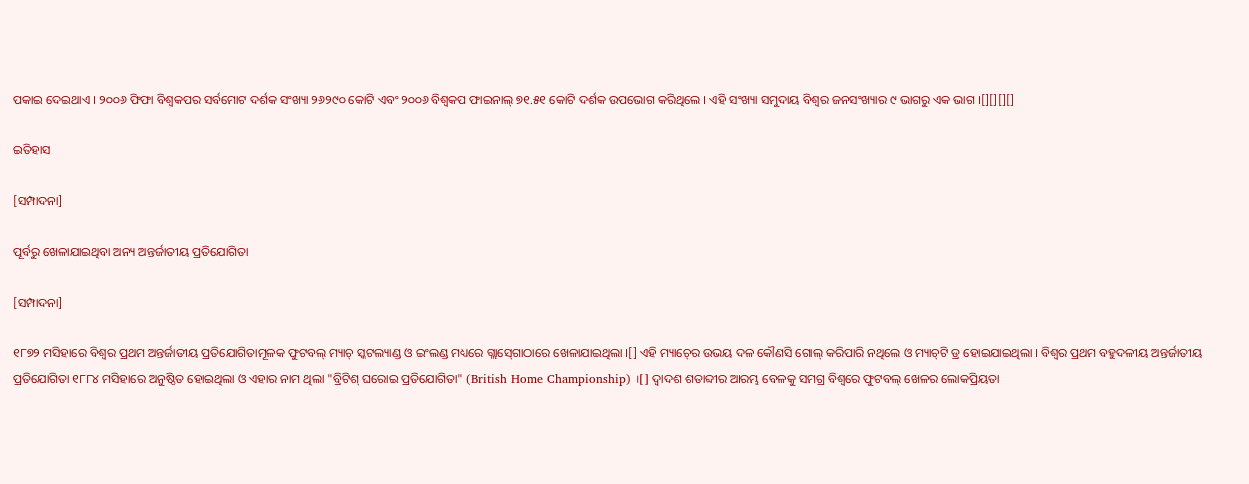ପକାଇ ଦେଇଥାଏ । ୨୦୦୬ ଫିଫା ବିଶ୍ୱକପର ସର୍ବମୋଟ ଦର୍ଶକ ସଂଖ୍ୟା ୨୬୨୯୦ କୋଟି ଏବଂ ୨୦୦୬ ବିଶ୍ୱକପ ଫାଇନାଲ୍ ୭୧.୫୧ କୋଟି ଦର୍ଶକ ଉପଭୋଗ କରିଥିଲେ । ଏହି ସଂଖ୍ୟା ସମୁଦାୟ ବିଶ୍ୱର ଜନସଂଖ୍ୟାର ୯ ଭାଗରୁ ଏକ ଭାଗ ।[][][][]

ଇତିହାସ

[ସମ୍ପାଦନା]

ପୂର୍ବରୁ ଖେଳାଯାଇଥିବା ଅନ୍ୟ ଅନ୍ତର୍ଜାତୀୟ ପ୍ରତିଯୋଗିତା

[ସମ୍ପାଦନା]

୧୮୭୨ ମସିହାରେ ବିଶ୍ୱର ପ୍ରଥମ ଅନ୍ତର୍ଜାତୀୟ ପ୍ରତିଯୋଗିତାମୂଳକ ଫୁଟବଲ୍ ମ୍ୟାଚ୍ ସ୍କଟଲ୍ୟାଣ୍ଡ ଓ ଇଂଲଣ୍ଡ ମଧ୍ୟରେ ଗ୍ଲାସ୍‍ଗୋଠାରେ ଖେଳାଯାଇଥିଲା ।[] ଏହି ମ୍ୟାଚ୍‍ରେ ଉଭୟ ଦଳ କୌଣସି ଗୋଲ୍ କରିପାରି ନଥିଲେ ଓ ମ୍ୟାଚ୍‍ଟି ଡ୍ର ହୋଇଯାଇଥିଲା । ବିଶ୍ୱର ପ୍ରଥମ ବହୁଦଳୀୟ ଅନ୍ତର୍ଜାତୀୟ ପ୍ରତିଯୋଗିତା ୧୮୮୪ ମସିହାରେ ଅନୁଷ୍ଠିତ ହୋଇଥିଲା ଓ ଏହାର ନାମ ଥିଲା "ବ୍ରିଟିଶ୍ ଘରୋଇ ପ୍ରତିଯୋଗିତା" (British Home Championship) ।[] ଦ୍ୱାଦଶ ଶତାବ୍ଦୀର ଆରମ୍ଭ ବେଳକୁ ସମଗ୍ର ବିଶ୍ୱରେ ଫୁଟବଲ୍ ଖେଳର ଲୋକପ୍ରିୟତା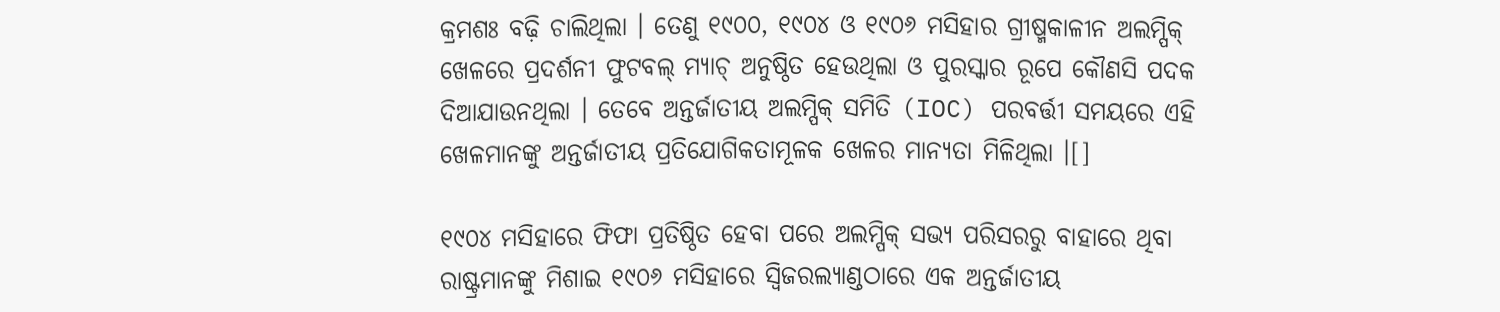କ୍ରମଶଃ ବଢ଼ି ଚାଲିଥିଲା । ତେଣୁ ୧୯୦୦, ୧୯୦୪ ଓ ୧୯୦୬ ମସିହାର ଗ୍ରୀଷ୍ମକାଳୀନ ଅଲମ୍ପିକ୍ ଖେଳରେ ପ୍ରଦର୍ଶନୀ ଫୁଟବଲ୍‍ ମ୍ୟାଚ୍ ଅନୁଷ୍ଠିତ ହେଉଥିଲା ଓ ପୁରସ୍କାର ରୂପେ କୌଣସି ପଦକ ଦିଆଯାଉନଥିଲା । ତେବେ ଅନ୍ତର୍ଜାତୀୟ ଅଲମ୍ପିକ୍ ସମିତି (IOC) ପରବର୍ତ୍ତୀ ସମୟରେ ଏହି ଖେଳମାନଙ୍କୁ ଅନ୍ତର୍ଜାତୀୟ ପ୍ରତିଯୋଗିକତାମୂଳକ ଖେଳର ମାନ୍ୟତା ମିଳିଥିଲା ।[]

୧୯୦୪ ମସିହାରେ ଫିଫା ପ୍ରତିଷ୍ଠିତ ହେବା ପରେ ଅଲମ୍ପିକ୍ ସଭ୍ୟ ପରିସରରୁ ବାହାରେ ଥିବା ରାଷ୍ଟ୍ରମାନଙ୍କୁ ମିଶାଇ ୧୯୦୬ ମସିହାରେ ସ୍ୱିଜରଲ୍ୟାଣ୍ଡଠାରେ ଏକ ଅନ୍ତର୍ଜାତୀୟ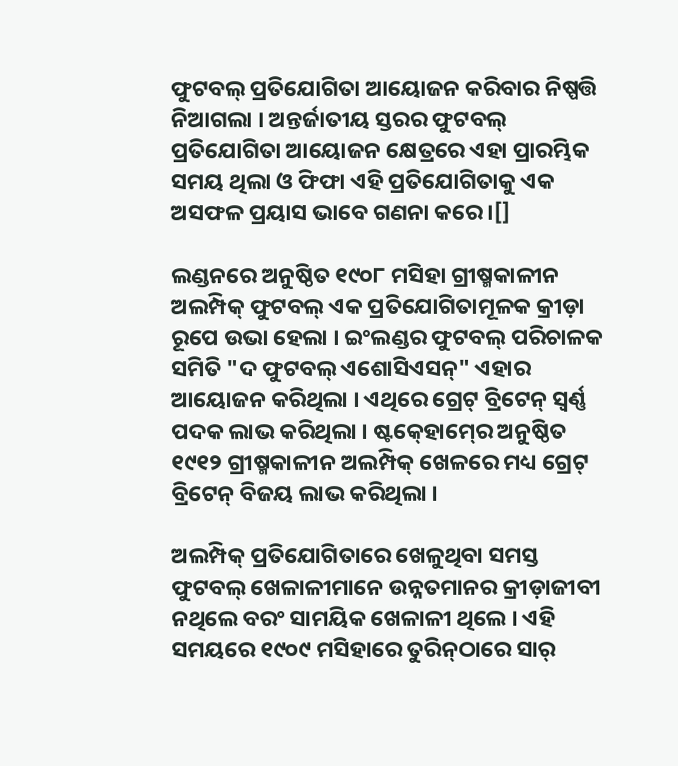ଫୁଟବଲ୍ ପ୍ରତିଯୋଗିତା ଆୟୋଜନ କରିବାର ନିଷ୍ପତ୍ତି ନିଆଗଲା । ଅନ୍ତର୍ଜାତୀୟ ସ୍ତରର ଫୁଟବଲ୍ ପ୍ରତିଯୋଗିତା ଆୟୋଜନ କ୍ଷେତ୍ରରେ ଏହା ପ୍ରାରମ୍ଭିକ ସମୟ ଥିଲା ଓ ଫିଫା ଏହି ପ୍ରତିଯୋଗିତାକୁ ଏକ ଅସଫଳ ପ୍ରୟାସ ଭାବେ ଗଣନା କରେ ।[]

ଲଣ୍ଡନରେ ଅନୁଷ୍ଠିତ ୧୯୦୮ ମସିହା ଗ୍ରୀଷ୍ମକାଳୀନ ଅଲମ୍ପିକ୍ ଫୁଟବଲ୍ ଏକ ପ୍ରତିଯୋଗିତାମୂଳକ କ୍ରୀଡ଼ା ରୂପେ ଉଭା ହେଲା । ଇଂଲଣ୍ଡର ଫୁଟବଲ୍ ପରିଚାଳକ ସମିତି "ଦ ଫୁଟବଲ୍ ଏଶୋସିଏସନ୍" ଏହାର ଆୟୋଜନ କରିଥିଲା । ଏଥିରେ ଗ୍ରେଟ୍ ବ୍ରିଟେନ୍ ସ୍ୱର୍ଣ୍ଣ ପଦକ ଲାଭ କରିଥିଲା । ଷ୍ଟକ୍‍ହୋମ୍‍ରେ ଅନୁଷ୍ଠିତ ୧୯୧୨ ଗ୍ରୀଷ୍ମକାଳୀନ ଅଲମ୍ପିକ୍ ଖେଳରେ ମଧ୍ୟ ଗ୍ରେଟ୍ ବ୍ରିଟେନ୍ ବିଜୟ ଲାଭ କରିଥିଲା ।

ଅଲମ୍ପିକ୍ ପ୍ରତିଯୋଗିତାରେ ଖେଳୁଥିବା ସମସ୍ତ ଫୁଟବଲ୍ ଖେଳାଳୀମାନେ ଉନ୍ନତମାନର କ୍ରୀଡ଼ାଜୀବୀ ନଥିଲେ ବରଂ ସାମୟିକ ଖେଳାଳୀ ଥିଲେ । ଏହି ସମୟରେ ୧୯୦୯ ମସିହାରେ ତୁରିନ୍‍ଠାରେ ସାର୍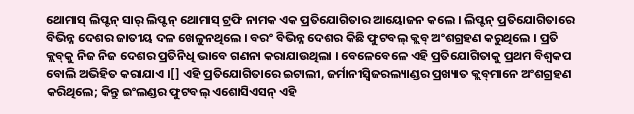ଥୋମାସ୍ ଲିପ୍ଟନ୍ ସାର୍ ଲିପ୍ଟନ୍ ଥୋମାସ୍ ଟ୍ରଫି ନାମକ ଏକ ପ୍ରତିଯୋଗିତାର ଆୟୋଜନ କଲେ । ଲିପ୍ଟନ୍ ପ୍ରତିଯୋଗିତାରେ ବିଭିନ୍ନ ଦେଶର ଜାତୀୟ ଦଳ ଖେଳୁନଥିଲେ । ବରଂ ବିଭିନ୍ନ ଦେଶର କିଛି ଫୁଟବଲ୍ କ୍ଲବ୍ ଅଂଶଗ୍ରହଣ କରୁଥିଲେ । ପ୍ରତି କ୍ଲବ୍‍କୁ ନିଜ ନିଜ ଦେଶର ପ୍ରତିନିଧି ଭାବେ ଗଣନା କରାଯାଉଥିଲା । ବେଳେବେଳେ ଏହି ପ୍ରତିଯୋଗିତାକୁ ପ୍ରଥମ ବିଶ୍ୱକପ ବୋଲି ଅଭିହିତ କରାଯାଏ ।[] ଏହି ପ୍ରତିଯୋଗିତାରେ ଇଟାଲୀ, ଜର୍ମାନୀସ୍ୱିଜରଲ୍ୟାଣ୍ଡର ପ୍ରଖ୍ୟାତ କ୍ଲବ୍‍ମାନେ ଅଂଶଗ୍ରହଣ କରିଥିଲେ; କିନ୍ତୁ ଇଂଲଣ୍ଡର ଫୁଟବଲ୍ ଏଶୋସିଏସନ୍ ଏହି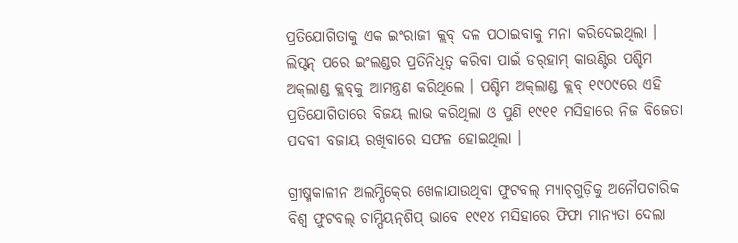ପ୍ରତିଯୋଗିତାକୁ ଏକ ଇଂରାଜୀ କ୍ଲବ୍ ଦଳ ପଠାଇବାକୁ ମନା କରିଦେଇଥିଲା । ଲିପ୍ଟନ୍ ପରେ ଇଂଲଣ୍ଡର ପ୍ରତିନିଧିତ୍ୱ କରିବା ପାଇଁ ଡର୍‍ହାମ୍ କାଉଣ୍ଟିର ପଶ୍ଚିମ ଅକ୍‍ଲାଣ୍ଡ କ୍ଲବ୍‍କୁ ଆମନ୍ତ୍ରଣ କରିଥିଲେ । ପଶ୍ଚିମ ଅକ୍‍ଲାଣ୍ଡ କ୍ଲବ୍ ୧୯୦୯ରେ ଏହି ପ୍ରତିଯୋଗିତାରେ ବିଜୟ ଲାଭ କରିଥିଲା ଓ ପୁଣି ୧୯୧୧ ମସିହାରେ ନିଜ ବିଜେତା ପଦବୀ ବଜାୟ ରଖିବାରେ ସଫଳ ହୋଇଥିଲା ।

ଗ୍ରୀଷ୍ମକାଳୀନ ଅଲମ୍ପିକ୍‍ରେ ଖେଳାଯାଉଥିବା ଫୁଟବଲ୍ ମ୍ୟାଚ୍‍ଗୁଡ଼ିକୁ ଅନୌପଚାରିକ ବିଶ୍ୱ ଫୁଟବଲ୍ ଚାମ୍ପିୟନ୍‍ଶିପ୍ ଭାବେ ୧୯୧୪ ମସିହାରେ ଫିଫା ମାନ୍ୟତା ଦେଲା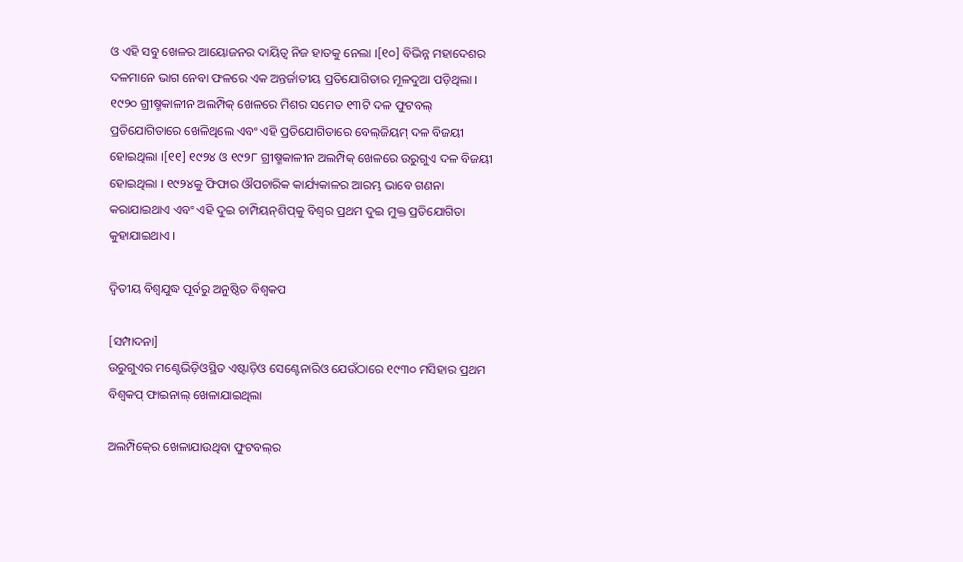ଓ ଏହି ସବୁ ଖେଳର ଆୟୋଜନର ଦାୟିତ୍ୱ ନିଜ ହାତକୁ ନେଲା ।[୧୦] ବିଭିନ୍ନ ମହାଦେଶର ଦଳମାନେ ଭାଗ ନେବା ଫଳରେ ଏକ ଅନ୍ତର୍ଜାତୀୟ ପ୍ରତିଯୋଗିତାର ମୂଳଦୁଆ ପଡ଼ିଥିଲା । ୧୯୨୦ ଗ୍ରୀଷ୍ମକାଳୀନ ଅଲମ୍ପିକ୍ ଖେଳରେ ମିଶର ସମେତ ୧୩ଟି ଦଳ ଫୁଟବଲ୍ ପ୍ରତିଯୋଗିତାରେ ଖେଳିଥିଲେ ଏବଂ ଏହି ପ୍ରତିଯୋଗିତାରେ ବେଲ୍‍ଜିୟମ୍ ଦଳ ବିଜୟୀ ହୋଇଥିଲା ।[୧୧] ୧୯୨୪ ଓ ୧୯୨୮ ଗ୍ରୀଷ୍ମକାଳୀନ ଅଲମ୍ପିକ୍ ଖେଳରେ ଉରୁଗୁଏ ଦଳ ବିଜୟୀ ହୋଇଥିଲା । ୧୯୨୪କୁ ଫିଫାର ଔପଚାରିକ କାର୍ଯ୍ୟକାଳର ଆରମ୍ଭ ଭାବେ ଗଣନା କରାଯାଇଥାଏ ଏବଂ ଏହି ଦୁଇ ଚାମ୍ପିୟନ୍‍ଶିପ୍‍କୁ ବିଶ୍ୱର ପ୍ରଥମ ଦୁଇ ମୁକ୍ତ ପ୍ରତିଯୋଗିତା କୁହାଯାଇଥାଏ ।

ଦ୍ୱିତୀୟ ବିଶ୍ୱଯୁଦ୍ଧ ପୂର୍ବରୁ ଅନୁଷ୍ଠିତ ବିଶ୍ୱକପ

[ସମ୍ପାଦନା]
ଉରୁଗୁଏର ମଣ୍ଟେଭିଡ଼ିଓସ୍ଥିତ ଏଷ୍ଟାଡ଼ିଓ ସେଣ୍ଟେନାରିଓ ଯେଉଁଠାରେ ୧୯୩୦ ମସିହାର ପ୍ରଥମ ବିଶ୍ୱକପ୍ ଫାଇନାଲ୍ ଖେଳାଯାଇଥିଲା

ଅଲମ୍ପିକ୍‍ରେ ଖେଳାଯାଉଥିବା ଫୁଟବଲ୍‍ର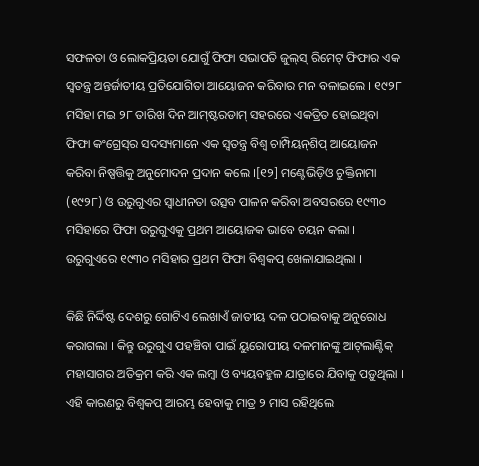ସଫଳତା ଓ ଲୋକପ୍ରିୟତା ଯୋଗୁଁ ଫିଫା ସଭାପତି ଜୁଲ୍‍ସ୍ ରିମେଟ୍ ଫିଫାର ଏକ ସ୍ୱତନ୍ତ୍ର ଅନ୍ତର୍ଜାତୀୟ ପ୍ରତିଯୋଗିତା ଆୟୋଜନ କରିବାର ମନ ବଳାଇଲେ । ୧୯୨୮ ମସିହା ମଇ ୨୮ ତାରିଖ ଦିନ ଆମ୍‍ଷ୍ଟରଡାମ୍ ସହରରେ ଏକତ୍ରିତ ହୋଇଥିବା ଫିଫା କଂଗ୍ରେସ୍‍ର ସଦସ୍ୟମାନେ ଏକ ସ୍ୱତନ୍ତ୍ର ବିଶ୍ୱ ଚାମ୍ପିୟନ୍‍ଶିପ୍ ଆୟୋଜନ କରିବା ନିଷ୍ପତ୍ତିକୁ ଅନୁମୋଦନ ପ୍ରଦାନ କଲେ ।[୧୨] ମଣ୍ଟେଭିଡ଼ିଓ ଚୁକ୍ତିନାମା (୧୯୨୮) ଓ ଉରୁଗୁଏର ସ୍ୱାଧୀନତା ଉତ୍ସବ ପାଳନ କରିବା ଅବସରରେ ୧୯୩୦ ମସିହାରେ ଫିଫା ଉରୁଗୁଏକୁ ପ୍ରଥମ ଆୟୋଜକ ଭାବେ ଚୟନ କଲା । ଉରୁଗୁଏରେ ୧୯୩୦ ମସିହାର ପ୍ରଥମ ଫିଫା ବିଶ୍ୱକପ୍ ଖେଳାଯାଇଥିଲା ।

କିଛି ନିର୍ଦ୍ଦିଷ୍ଟ ଦେଶରୁ ଗୋଟିଏ ଲେଖାଏଁ ଜାତୀୟ ଦଳ ପଠାଇବାକୁ ଅନୁରୋଧ କରାଗଲା । କିନ୍ତୁ ଉରୁଗୁଏ ପହଞ୍ଚିବା ପାଇଁ ୟୁରୋପୀୟ ଦଳମାନଙ୍କୁ ଆଟ୍‍ଲାଣ୍ଟିକ୍ ମହାସାଗର ଅତିକ୍ରମ କରି ଏକ ଲମ୍ବା ଓ ବ୍ୟୟବହୁଳ ଯାତ୍ରାରେ ଯିବାକୁ ପଡ଼ୁଥିଲା । ଏହି କାରଣରୁ ବିଶ୍ୱକପ୍ ଆରମ୍ଭ ହେବାକୁ ମାତ୍ର ୨ ମାସ ରହିଥିଲେ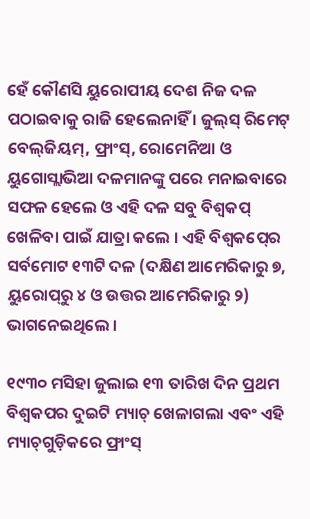ହେଁ କୌଣସି ୟୁରୋପୀୟ ଦେଶ ନିଜ ଦଳ ପଠାଇବାକୁ ରାଜି ହେଲେନାହିଁ । ଜୁଲ୍‍ସ୍ ରିମେଟ୍ ବେଲ୍‍ଜିୟମ୍, ଫ୍ରାଂସ୍, ରୋମେନିଆ ଓ ୟୁଗୋସ୍ଲାଭିଆ ଦଳମାନଙ୍କୁ ପରେ ମନାଇବାରେ ସଫଳ ହେଲେ ଓ ଏହି ଦଳ ସବୁ ବିଶ୍ୱକପ୍ ଖେଳିବା ପାଇଁ ଯାତ୍ରା କଲେ । ଏହି ବିଶ୍ୱକପ୍‍ରେ ସର୍ବମୋଟ ୧୩ଟି ଦଳ (ଦକ୍ଷିଣ ଆମେରିକାରୁ ୭, ୟୁରୋପ୍‍ରୁ ୪ ଓ ଉତ୍ତର ଆମେରିକାରୁ ୨) ଭାଗନେଇଥିଲେ ।

୧୯୩୦ ମସିହା ଜୁଲାଇ ୧୩ ତାରିଖ ଦିନ ପ୍ରଥମ ବିଶ୍ୱକପର ଦୁଇଟି ମ୍ୟାଚ୍ ଖେଳାଗଲା ଏବଂ ଏହି ମ୍ୟାଚ୍‍ଗୁଡ଼ିକରେ ଫ୍ରାଂସ୍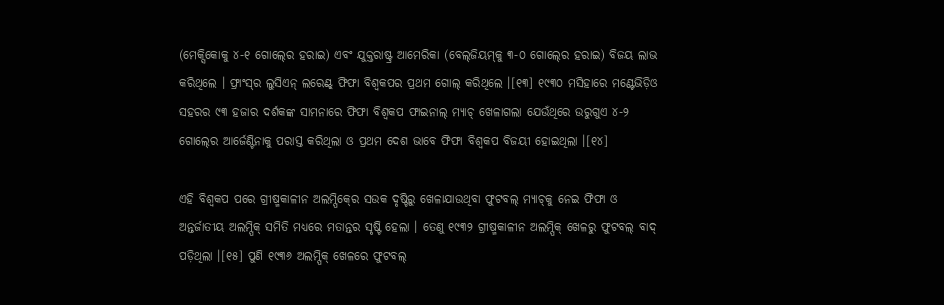(ମେକ୍ସିକୋକୁ ୪-୧ ଗୋଲ୍‍ରେ ହରାଇ) ଏବଂ ଯୁକ୍ତରାଷ୍ଟ୍ର ଆମେରିକା (ବେଲ୍‍ଜିୟମ୍‍କୁ ୩-୦ ଗୋଲ୍‍ରେ ହରାଇ) ବିଜୟ ଲାଭ କରିଥିଲେ । ଫ୍ରାଂସ୍‍ର ଲୁସିଏନ୍ ଲରେଣ୍ଟ୍ ଫିଫା ବିଶ୍ୱକପର ପ୍ରଥମ ଗୋଲ୍ କରିଥିଲେ ।[୧୩] ୧୯୩୦ ମସିହାରେ ମଣ୍ଟେଭିଡ଼ିଓ ସହରର ୯୩ ହଜାର ଦର୍ଶକଙ୍କ ସାମନାରେ ଫିଫା ବିଶ୍ୱକପ ଫାଇନାଲ୍ ମ୍ୟାଚ୍ ଖେଳାଗଲା ଯେଉଁଥିରେ ଉରୁଗୁଏ ୪-୨ ଗୋଲ୍‍ରେ ଆର୍ଜେଣ୍ଟିନାକୁ ପରାସ୍ତ କରିଥିଲା ଓ ପ୍ରଥମ ଦେଶ ଭାବେ ଫିଫା ବିଶ୍ୱକପ ବିଜୟୀ ହୋଇଥିଲା ।[୧୪]

ଏହି ବିଶ୍ୱକପ ପରେ ଗ୍ରୀଷ୍ମକାଳୀନ ଅଲମ୍ପିକ୍‍ରେ ସଉକ ଦୃଷ୍ଟିରୁ ଖେଳାଯାଉଥିବା ଫୁଟବଲ୍ ମ୍ୟାଚ୍‍କୁ ନେଇ ଫିଫା ଓ ଅନ୍ତର୍ଜାତୀୟ ଅଲମ୍ପିକ୍ ସମିତି ମଧ୍ୟରେ ମତାନ୍ତର ସୃଷ୍ଟି ହେଲା । ତେଣୁ ୧୯୩୨ ଗ୍ରୀଷ୍ମକାଳୀନ ଅଲମ୍ପିକ୍ ଖେଳରୁ ଫୁଟବଲ୍ ବାଦ୍ ପଡ଼ିଥିଲା ।[୧୫] ପୁଣି ୧୯୩୬ ଅଲମ୍ପିକ୍ ଖେଳରେ ଫୁଟବଲ୍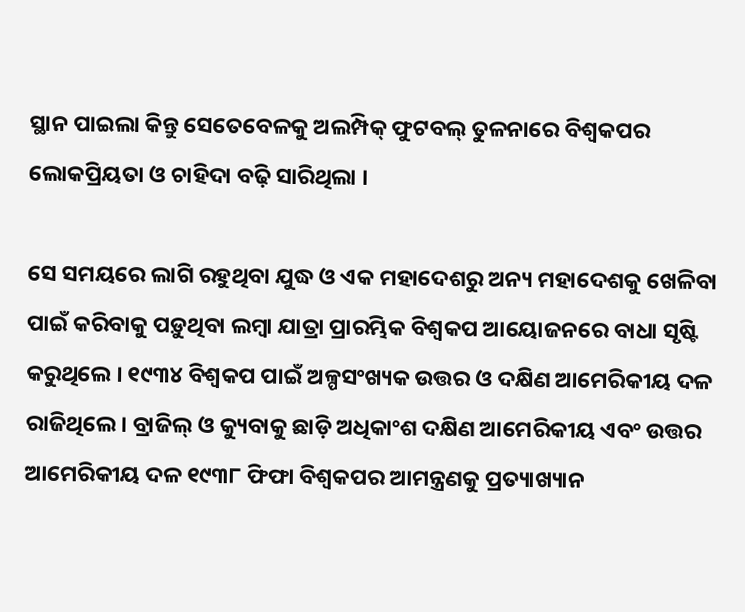ସ୍ଥାନ ପାଇଲା କିନ୍ତୁ ସେତେବେଳକୁ ଅଲମ୍ପିକ୍ ଫୁଟବଲ୍ ତୁଳନାରେ ବିଶ୍ୱକପର ଲୋକପ୍ରିୟତା ଓ ଚାହିଦା ବଢ଼ି ସାରିଥିଲା ।

ସେ ସମୟରେ ଲାଗି ରହୁଥିବା ଯୁଦ୍ଧ ଓ ଏକ ମହାଦେଶରୁ ଅନ୍ୟ ମହାଦେଶକୁ ଖେଳିବା ପାଇଁ କରିବାକୁ ପଡ଼ୁଥିବା ଲମ୍ବା ଯାତ୍ରା ପ୍ରାରମ୍ଭିକ ବିଶ୍ୱକପ ଆୟୋଜନରେ ବାଧା ସୃଷ୍ଟି କରୁଥିଲେ । ୧୯୩୪ ବିଶ୍ୱକପ ପାଇଁ ଅଳ୍ପସଂଖ୍ୟକ ଉତ୍ତର ଓ ଦକ୍ଷିଣ ଆମେରିକୀୟ ଦଳ ରାଜିଥିଲେ । ବ୍ରାଜିଲ୍ ଓ କ୍ୟୁବାକୁ ଛାଡ଼ି ଅଧିକାଂଶ ଦକ୍ଷିଣ ଆମେରିକୀୟ ଏବଂ ଉତ୍ତର ଆମେରିକୀୟ ଦଳ ୧୯୩୮ ଫିଫା ବିଶ୍ୱକପର ଆମନ୍ତ୍ରଣକୁ ପ୍ରତ୍ୟାଖ୍ୟାନ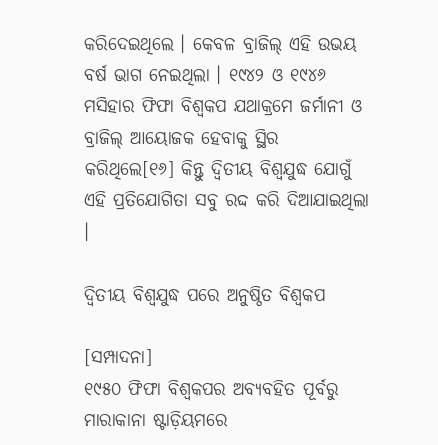କରିଦେଇଥିଲେ । କେବଳ ବ୍ରାଜିଲ୍ ଏହି ଉଭୟ ବର୍ଷ ଭାଗ ନେଇଥିଲା । ୧୯୪୨ ଓ ୧୯୪୬ ମସିହାର ଫିଫା ବିଶ୍ୱକପ ଯଥାକ୍ରମେ ଜର୍ମାନୀ ଓ ବ୍ରାଜିଲ୍ ଆୟୋଜକ ହେବାକୁ ସ୍ଥିର କରିଥିଲେ[୧୬] କିନ୍ତୁ ଦ୍ୱିତୀୟ ବିଶ୍ୱଯୁଦ୍ଧ ଯୋଗୁଁ ଏହି ପ୍ରତିଯୋଗିତା ସବୁ ରଦ୍ଦ କରି ଦିଆଯାଇଥିଲା ।

ଦ୍ୱିତୀୟ ବିଶ୍ୱଯୁଦ୍ଧ ପରେ ଅନୁଷ୍ଠିତ ବିଶ୍ୱକପ

[ସମ୍ପାଦନା]
୧୯୫୦ ଫିଫା ବିଶ୍ୱକପର ଅବ୍ୟବହିତ ପୂର୍ବରୁ ମାରାକାନା ଷ୍ଟାଡ଼ିୟମରେ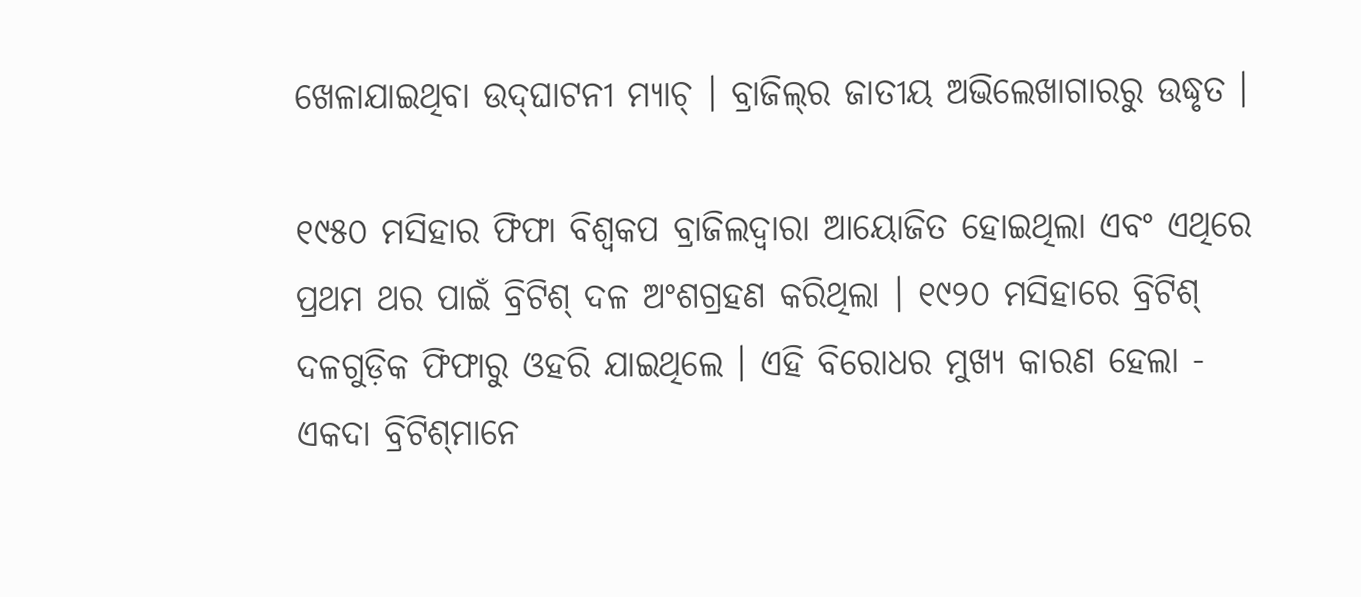ଖେଳାଯାଇଥିବା ଉଦ୍‍ଘାଟନୀ ମ୍ୟାଚ୍ । ବ୍ରାଜିଲ୍‍ର ଜାତୀୟ ଅଭିଲେଖାଗାରରୁ ଉଦ୍ଧୃତ ।

୧୯୫୦ ମସିହାର ଫିଫା ବିଶ୍ୱକପ ବ୍ରାଜିଲଦ୍ୱାରା ଆୟୋଜିତ ହୋଇଥିଲା ଏବଂ ଏଥିରେ ପ୍ରଥମ ଥର ପାଇଁ ବ୍ରିଟିଶ୍ ଦଳ ଅଂଶଗ୍ରହଣ କରିଥିଲା । ୧୯୨୦ ମସିହାରେ ବ୍ରିଟିଶ୍ ଦଳଗୁଡ଼ିକ ଫିଫାରୁ ଓହରି ଯାଇଥିଲେ । ଏହି ବିରୋଧର ମୁଖ୍ୟ କାରଣ ହେଲା - ଏକଦା ବ୍ରିଟିଶ୍‍ମାନେ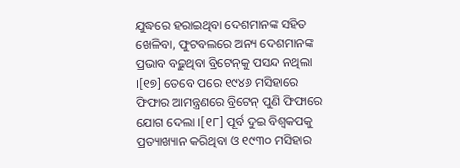ଯୁଦ୍ଧରେ ହରାଇଥିବା ଦେଶମାନଙ୍କ ସହିତ ଖେଳିବା, ଫୁଟବଲରେ ଅନ୍ୟ ଦେଶମାନଙ୍କ ପ୍ରଭାବ ବଢ଼ୁଥିବା ବ୍ରିଟେନ୍‍କୁ ପସନ୍ଦ ନଥିଲା ।[୧୭] ତେବେ ପରେ ୧୯୪୬ ମସିହାରେ ଫିଫାର ଆମନ୍ତ୍ରଣରେ ବ୍ରିଟେନ୍ ପୁଣି ଫିଫାରେ ଯୋଗ ଦେଲା ।[୧୮] ପୂର୍ବ ଦୁଇ ବିଶ୍ୱକପକୁ ପ୍ରତ୍ୟାଖ୍ୟାନ କରିଥିବା ଓ ୧୯୩୦ ମସିହାର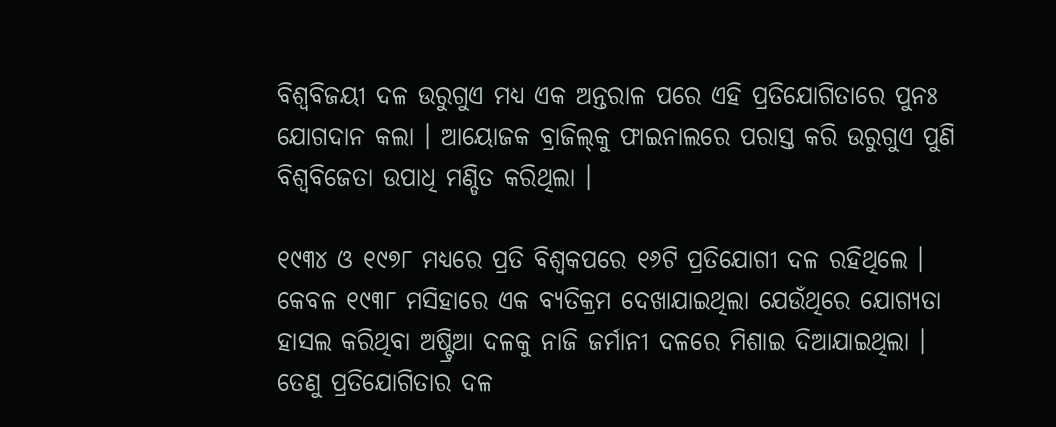ବିଶ୍ୱବିଜୟୀ ଦଳ ଉରୁଗୁଏ ମଧ୍ୟ ଏକ ଅନ୍ତରାଳ ପରେ ଏହି ପ୍ରତିଯୋଗିତାରେ ପୁନଃ ଯୋଗଦାନ କଲା । ଆୟୋଜକ ବ୍ରାଜିଲ୍‍କୁ ଫାଇନାଲରେ ପରାସ୍ତ କରି ଉରୁଗୁଏ ପୁଣି ବିଶ୍ୱବିଜେତା ଉପାଧି ମଣ୍ଡିତ କରିଥିଲା ।

୧୯୩୪ ଓ ୧୯୭୮ ମଧ୍ୟରେ ପ୍ରତି ବିଶ୍ୱକପରେ ୧୬ଟି ପ୍ରତିଯୋଗୀ ଦଳ ରହିଥିଲେ । କେବଳ ୧୯୩୮ ମସିହାରେ ଏକ ବ୍ୟତିକ୍ରମ ଦେଖାଯାଇଥିଲା ଯେଉଁଥିରେ ଯୋଗ୍ୟତା ହାସଲ କରିଥିବା ଅଷ୍ଟ୍ରିଆ ଦଳକୁ ନାଜି ଜର୍ମାନୀ ଦଳରେ ମିଶାଇ ଦିଆଯାଇଥିଲା । ତେଣୁ ପ୍ରତିଯୋଗିତାର ଦଳ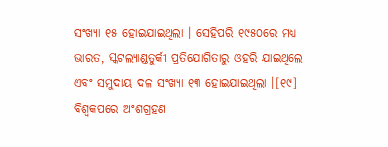ସଂଖ୍ୟା ୧୫ ହୋଇଯାଇଥିଲା । ସେହିପରି ୧୯୫୦ରେ ମଧ୍ୟ ଭାରତ, ସ୍କଟଲ୍ୟାଣ୍ଡତୁର୍କୀ ପ୍ରତିଯୋଗିତାରୁ ଓହରି ଯାଇଥିଲେ ଏବଂ ସମୁଦାୟ ଦଳ ସଂଖ୍ୟା ୧୩ ହୋଇଯାଇଥିଲା ।[୧୯] ବିଶ୍ୱକପରେ ଅଂଶଗ୍ରହଣ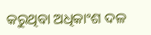କରୁଥିବା ଅଧିକାଂଶ ଦଳ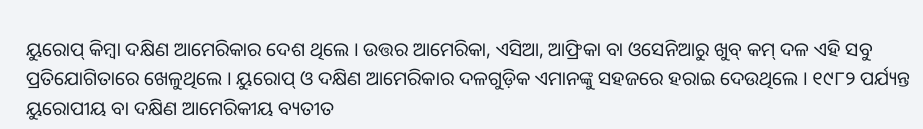ୟୁରୋପ୍ କିମ୍ବା ଦକ୍ଷିଣ ଆମେରିକାର ଦେଶ ଥିଲେ । ଉତ୍ତର ଆମେରିକା, ଏସିଆ, ଆଫ୍ରିକା ବା ଓସେନିଆରୁ ଖୁବ୍ କମ୍ ଦଳ ଏହି ସବୁ ପ୍ରତିଯୋଗିତାରେ ଖେଳୁଥିଲେ । ୟୁରୋପ୍ ଓ ଦକ୍ଷିଣ ଆମେରିକାର ଦଳଗୁଡ଼ିକ ଏମାନଙ୍କୁ ସହଜରେ ହରାଇ ଦେଉଥିଲେ । ୧୯୮୨ ପର୍ଯ୍ୟନ୍ତ ୟୁରୋପୀୟ ବା ଦକ୍ଷିଣ ଆମେରିକୀୟ ବ୍ୟତୀତ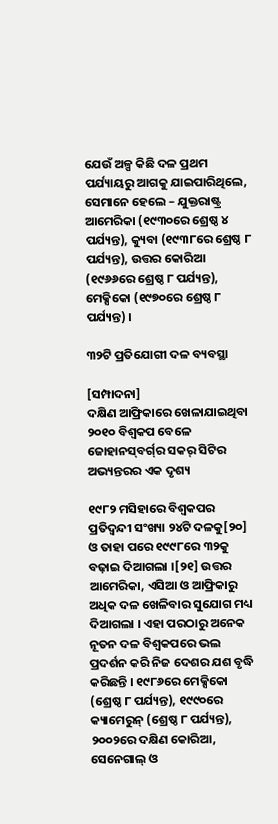ଯେଉଁ ଅଳ୍ପ କିଛି ଦଳ ପ୍ରଥମ ପର୍ଯ୍ୟାୟରୁ ଆଗକୁ ଯାଇପାରିଥିଲେ, ସେମାନେ ହେଲେ – ଯୁକ୍ତରାଷ୍ଟ୍ର ଆମେରିକା (୧୯୩୦ରେ ଶ୍ରେଷ୍ଠ ୪ ପର୍ଯ୍ୟନ୍ତ), କ୍ୟୁବା (୧୯୩୮ରେ ଶ୍ରେଷ୍ଠ ୮ ପର୍ଯ୍ୟନ୍ତ), ଉତ୍ତର କୋରିଆ (୧୯୬୬ରେ ଶ୍ରେଷ୍ଠ ୮ ପର୍ଯ୍ୟନ୍ତ), ମେକ୍ସିକୋ (୧୯୭୦ରେ ଶ୍ରେଷ୍ଠ ୮ ପର୍ଯ୍ୟନ୍ତ) ।

୩୨ଟି ପ୍ରତିଯୋଗୀ ଦଳ ବ୍ୟବସ୍ଥା

[ସମ୍ପାଦନା]
ଦକ୍ଷିଣ ଆଫ୍ରିକାରେ ଖେଳାଯାଇଥିବା ୨୦୧୦ ବିଶ୍ୱକପ ବେଳେ ଜୋହାନସ୍‍ବର୍ଗ୍‍ର ସକର୍ ସିଟିର ଅଭ୍ୟନ୍ତରର ଏକ ଦୃଶ୍ୟ

୧୯୮୨ ମସିହାରେ ବିଶ୍ୱକପର ପ୍ରତିଦ୍ୱନ୍ଦୀ ସଂଖ୍ୟା ୨୪ଟି ଦଳକୁ[୨୦] ଓ ତାହା ପରେ ୧୯୯୮ରେ ୩୨କୁ ବଢ଼ାଇ ଦିଆଗଲା ।[୨୧] ଉତ୍ତର ଆମେରିକା, ଏସିଆ ଓ ଆଫ୍ରିକାରୁ ଅଧିକ ଦଳ ଖେଳିବାର ସୁଯୋଗ ମଧ୍ୟ ଦିଆଗଲା । ଏହା ପରଠାରୁ ଅନେକ ନୂତନ ଦଳ ବିଶ୍ୱକପରେ ଭଲ ପ୍ରଦର୍ଶନ କରି ନିଜ ଦେଶର ଯଶ ବୃଦ୍ଧି କରିଛନ୍ତି । ୧୯୮୬ରେ ମେକ୍ସିକୋ (ଶ୍ରେଷ୍ଠ ୮ ପର୍ଯ୍ୟନ୍ତ), ୧୯୯୦ରେ କ୍ୟାମେରୁନ୍ (ଶ୍ରେଷ୍ଠ ୮ ପର୍ଯ୍ୟନ୍ତ), ୨୦୦୨ରେ ଦକ୍ଷିଣ କୋରିଆ, ସେନେଗାଲ୍ ଓ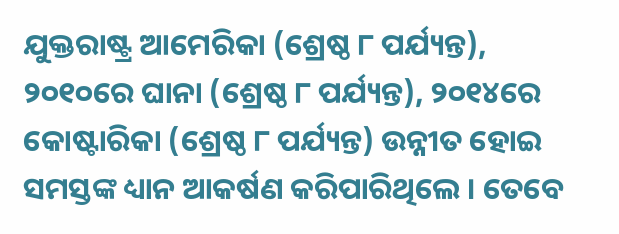ଯୁକ୍ତରାଷ୍ଟ୍ର ଆମେରିକା (ଶ୍ରେଷ୍ଠ ୮ ପର୍ଯ୍ୟନ୍ତ), ୨୦୧୦ରେ ଘାନା (ଶ୍ରେଷ୍ଠ ୮ ପର୍ଯ୍ୟନ୍ତ), ୨୦୧୪ରେ କୋଷ୍ଟାରିକା (ଶ୍ରେଷ୍ଠ ୮ ପର୍ଯ୍ୟନ୍ତ) ଉନ୍ନୀତ ହୋଇ ସମସ୍ତଙ୍କ ଧ୍ୟାନ ଆକର୍ଷଣ କରିପାରିଥିଲେ । ତେବେ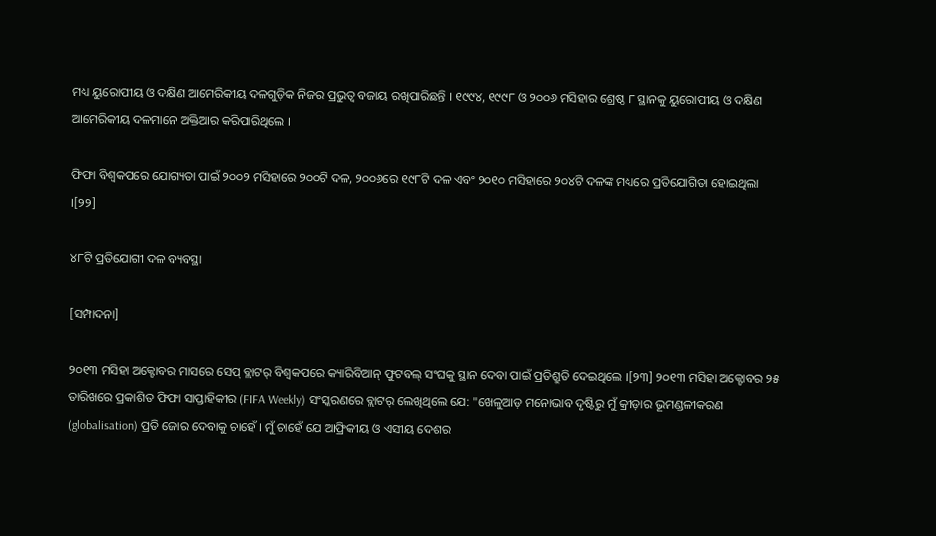ମଧ୍ୟ ୟୁରୋପୀୟ ଓ ଦକ୍ଷିଣ ଆମେରିକୀୟ ଦଳଗୁଡ଼ିକ ନିଜର ପ୍ରଭୁତ୍ୱ ବଜାୟ ରଖିପାରିଛନ୍ତି । ୧୯୯୪, ୧୯୯୮ ଓ ୨୦୦୬ ମସିହାର ଶ୍ରେଷ୍ଠ ୮ ସ୍ଥାନକୁ ୟୁରୋପୀୟ ଓ ଦକ୍ଷିଣ ଆମେରିକୀୟ ଦଳମାନେ ଅକ୍ତିଆର କରିପାରିଥିଲେ ।

ଫିଫା ବିଶ୍ୱକପରେ ଯୋଗ୍ୟତା ପାଇଁ ୨୦୦୨ ମସିହାରେ ୨୦୦ଟି ଦଳ, ୨୦୦୬ରେ ୧୯୮ଟି ଦଳ ଏବଂ ୨୦୧୦ ମସିହାରେ ୨୦୪ଟି ଦଳଙ୍କ ମଧ୍ୟରେ ପ୍ରତିଯୋଗିତା ହୋଇଥିଲା ।[୨୨]

୪୮ଟି ପ୍ରତିଯୋଗୀ ଦଳ ବ୍ୟବସ୍ଥା

[ସମ୍ପାଦନା]

୨୦୧୩ ମସିହା ଅକ୍ଟୋବର ମାସରେ ସେପ୍ ବ୍ଲାଟର୍ ବିଶ୍ୱକପରେ କ୍ୟାରିବିଆନ୍ ଫୁଟବଲ୍ ସଂଘକୁ ସ୍ଥାନ ଦେବା ପାଇଁ ପ୍ରତିଶ୍ରୁତି ଦେଇଥିଲେ ।[୨୩] ୨୦୧୩ ମସିହା ଅକ୍ଟୋବର ୨୫ ତାରିଖରେ ପ୍ରକାଶିତ ଫିଫା ସାପ୍ତାହିକୀର (FIFA Weekly) ସଂସ୍କରଣରେ ବ୍ଲାଟର୍ ଲେଖିଥିଲେ ଯେ: "ଖେଳୁଆଡ଼ ମନୋଭାବ ଦୃଷ୍ଟିରୁ ମୁଁ କ୍ରୀଡ଼ାର ଭୂମଣ୍ଡଳୀକରଣ (globalisation) ପ୍ରତି ଜୋର ଦେବାକୁ ଚାହେଁ । ମୁଁ ଚାହେଁ ଯେ ଆଫ୍ରିକୀୟ ଓ ଏସୀୟ ଦେଶର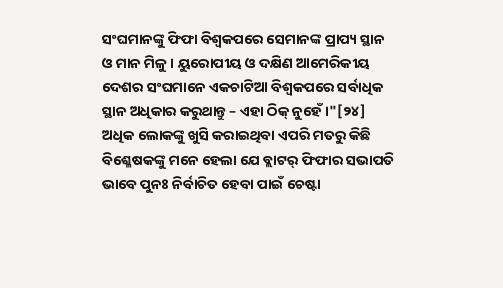ସଂଘମାନଙ୍କୁ ଫିଫା ବିଶ୍ୱକପରେ ସେମାନଙ୍କ ପ୍ରାପ୍ୟ ସ୍ଥାନ ଓ ମାନ ମିଳୁ । ୟୁରୋପୀୟ ଓ ଦକ୍ଷିଣ ଆମେରିକୀୟ ଦେଶର ସଂଘମାନେ ଏକଚାଟିଆ ବିଶ୍ୱକପରେ ସର୍ବାଧିକ ସ୍ଥାନ ଅଧିକାର କରୁଥାନ୍ତୁ – ଏହା ଠିକ୍ ନୁହେଁ ।"[୨୪] ଅଧିକ ଲୋକଙ୍କୁ ଖୁସି କରାଇଥିବା ଏପରି ମତରୁ କିଛି ବିଶ୍ଳେଷକଙ୍କୁ ମନେ ହେଲା ଯେ ବ୍ଲାଟର୍ ଫିଫାର ସଭାପତି ଭାବେ ପୁନଃ ନିର୍ବାଚିତ ହେବା ପାଇଁ ଚେଷ୍ଟା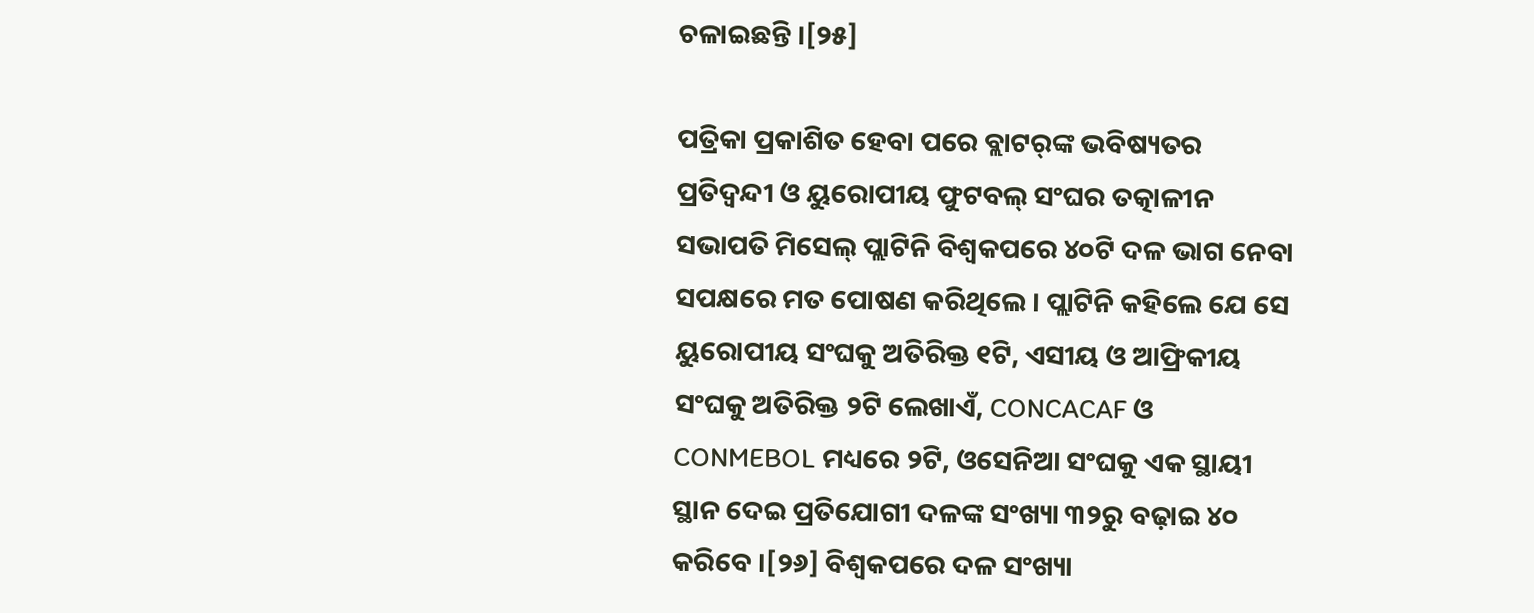ଚଳାଇଛନ୍ତି ।[୨୫]

ପତ୍ରିକା ପ୍ରକାଶିତ ହେବା ପରେ ବ୍ଲାଟର୍‍ଙ୍କ ଭବିଷ୍ୟତର ପ୍ରତିଦ୍ୱନ୍ଦୀ ଓ ୟୁରୋପୀୟ ଫୁଟବଲ୍ ସଂଘର ତତ୍କାଳୀନ ସଭାପତି ମିସେଲ୍ ପ୍ଲାଟିନି ବିଶ୍ୱକପରେ ୪୦ଟି ଦଳ ଭାଗ ନେବା ସପକ୍ଷରେ ମତ ପୋଷଣ କରିଥିଲେ । ପ୍ଲାଟିନି କହିଲେ ଯେ ସେ ୟୁରୋପୀୟ ସଂଘକୁ ଅତିରିକ୍ତ ୧ଟି, ଏସୀୟ ଓ ଆଫ୍ରିକୀୟ ସଂଘକୁ ଅତିରିକ୍ତ ୨ଟି ଲେଖାଏଁ, CONCACAF ଓ CONMEBOL ମଧ୍ୟରେ ୨ଟି, ଓସେନିଆ ସଂଘକୁ ଏକ ସ୍ଥାୟୀ ସ୍ଥାନ ଦେଇ ପ୍ରତିଯୋଗୀ ଦଳଙ୍କ ସଂଖ୍ୟା ୩୨ରୁ ବଢ଼ାଇ ୪୦ କରିବେ ।[୨୬] ବିଶ୍ୱକପରେ ଦଳ ସଂଖ୍ୟା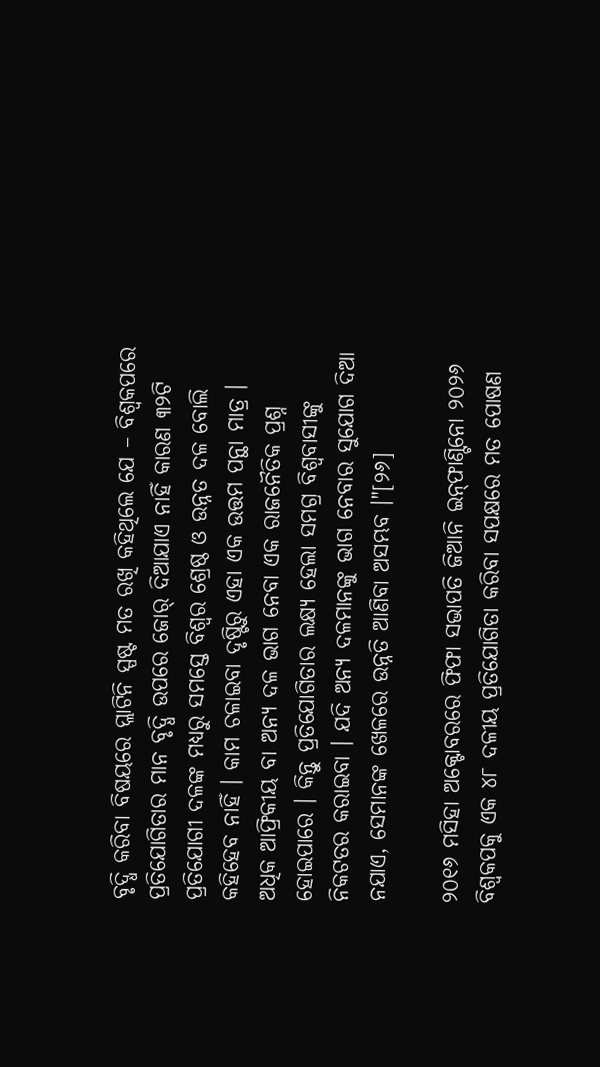ବୃଦ୍ଧି କରିବା ବିଷୟରେ ପ୍ଲାଟିନି ସ୍ପଷ୍ଟ ମତ ରଖି କହିଥିଲେ ଯେ – ବିଶ୍ୱକପରେ ପ୍ରତିଯୋଗିତାର ମାନ ବୃଦ୍ଧି ଉପରେ ଜୋର୍ ଦିଆଯାଏ ନାହିଁ କାରଣ ୩୨ଟି ପ୍ରତିଯୋଗୀ ଦଳଙ୍କ ମଧ୍ୟରୁ ସମସ୍ତେ ବିଶ୍ୱର ଶ୍ରେଷ୍ଠ ଓ ଉନ୍ନତ ଦଳ ବୋଲି କହିହେବ ନାହିଁ । କାମ ଚଳାଇବା ଦୃଷ୍ଟିରୁ ଏହା ଏକ ଉତ୍ତମ ପନ୍ଥା ମାତ୍ର । ଅଧିକ ଆଫ୍ରିକୀୟ ବା ଅନ୍ୟ ଦଳ ଭାଗ ନେବା ଏକ ରାଜନୈତିକ ପ୍ରଶ୍ନ ହୋଇପାରେ । କିନ୍ତୁ ପ୍ରତିଯୋଗିତାର ଲକ୍ଷ୍ୟ ହେଲା ସମଗ୍ର ବିଶ୍ୱବାସୀଙ୍କୁ ନିକଟତର କରାଇବା । ଯଦି ଅନ୍ୟ ଦଳମାନଙ୍କୁ ଭାଗ ନେବାର ସୁଯୋଗ ଦିଆ ନଯାଏ, ସେମାନଙ୍କ ଖେଳରେ ଉନ୍ନତି ଆଣିବା ଅସମ୍ଭବ ।"[୨୬]

୨୦୧୬ ମସିହା ଅକ୍ଟୋବରରେ ଫିଫା ସଭାପତି ଜିଆନି ଇନ୍‍ଫାଣ୍ଟିନୋ ୨୦୨୬ ବିଶ୍ୱକପକୁ ଏକ ୪୮ ଦଳୀୟ ପ୍ରତିଯୋଗିତା କରିବା ସପକ୍ଷରେ ମତ ପୋଷଣ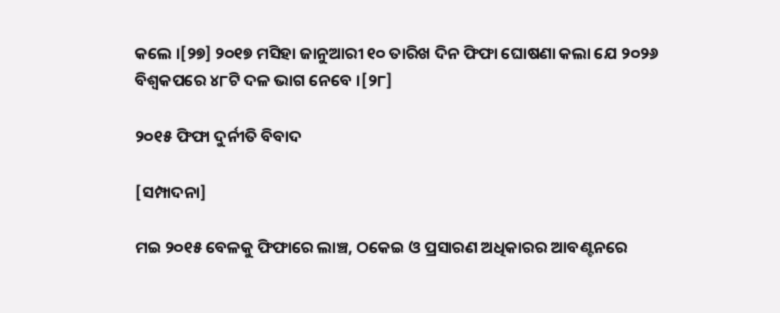କଲେ ।[୨୭] ୨୦୧୭ ମସିହା ଜାନୁଆରୀ ୧୦ ତାରିଖ ଦିନ ଫିଫା ଘୋଷଣା କଲା ଯେ ୨୦୨୬ ବିଶ୍ୱକପରେ ୪୮ଟି ଦଳ ଭାଗ ନେବେ ।[୨୮]

୨୦୧୫ ଫିଫା ଦୁର୍ନୀତି ବିବାଦ

[ସମ୍ପାଦନା]

ମଇ ୨୦୧୫ ବେଳକୁ ଫିଫାରେ ଲାଞ୍ଚ, ଠକେଇ ଓ ପ୍ରସାରଣ ଅଧିକାରର ଆବଣ୍ଟନରେ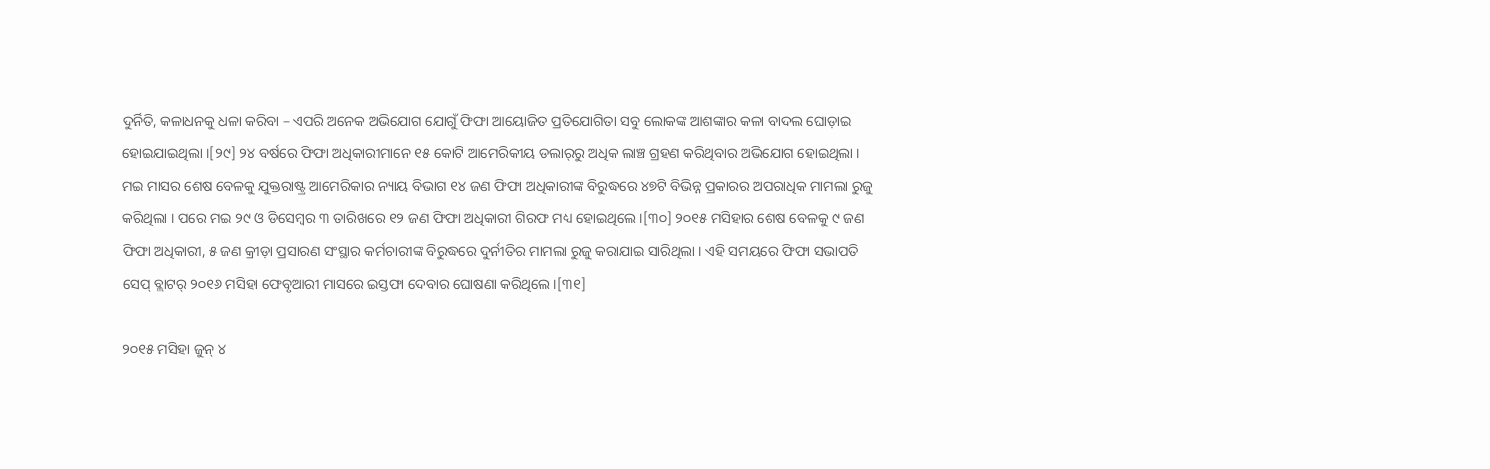ଦୁର୍ନିତି, କଳାଧନକୁ ଧଳା କରିବା – ଏପରି ଅନେକ ଅଭିଯୋଗ ଯୋଗୁଁ ଫିଫା ଆୟୋଜିତ ପ୍ରତିଯୋଗିତା ସବୁ ଲୋକଙ୍କ ଆଶଙ୍କାର କଳା ବାଦଲ ଘୋଡ଼ାଇ ହୋଇଯାଇଥିଲା ।[୨୯] ୨୪ ବର୍ଷରେ ଫିଫା ଅଧିକାରୀମାନେ ୧୫ କୋଟି ଆମେରିକୀୟ ଡଲାର୍‍ରୁ ଅଧିକ ଲାଞ୍ଚ ଗ୍ରହଣ କରିଥିବାର ଅଭିଯୋଗ ହୋଇଥିଲା । ମଇ ମାସର ଶେଷ ବେଳକୁ ଯୁକ୍ତରାଷ୍ଟ୍ର ଆମେରିକାର ନ୍ୟାୟ ବିଭାଗ ୧୪ ଜଣ ଫିଫା ଅଧିକାରୀଙ୍କ ବିରୁଦ୍ଧରେ ୪୭ଟି ବିଭିନ୍ନ ପ୍ରକାରର ଅପରାଧିକ ମାମଲା ରୁଜୁ କରିଥିଲା । ପରେ ମଇ ୨୯ ଓ ଡିସେମ୍ବର ୩ ତାରିଖରେ ୧୨ ଜଣ ଫିଫା ଅଧିକାରୀ ଗିରଫ ମଧ୍ୟ ହୋଇଥିଲେ ।[୩୦] ୨୦୧୫ ମସିହାର ଶେଷ ବେଳକୁ ୯ ଜଣ ଫିଫା ଅଧିକାରୀ, ୫ ଜଣ କ୍ରୀଡ଼ା ପ୍ରସାରଣ ସଂସ୍ଥାର କର୍ମଚାରୀଙ୍କ ବିରୁଦ୍ଧରେ ଦୁର୍ନୀତିର ମାମଲା ରୁଜୁ କରାଯାଇ ସାରିଥିଲା । ଏହି ସମୟରେ ଫିଫା ସଭାପତି ସେପ୍ ବ୍ଲାଟର୍ ୨୦୧୬ ମସିହା ଫେବୃଆରୀ ମାସରେ ଇସ୍ତଫା ଦେବାର ଘୋଷଣା କରିଥିଲେ।[୩୧]

୨୦୧୫ ମସିହା ଜୁନ୍ ୪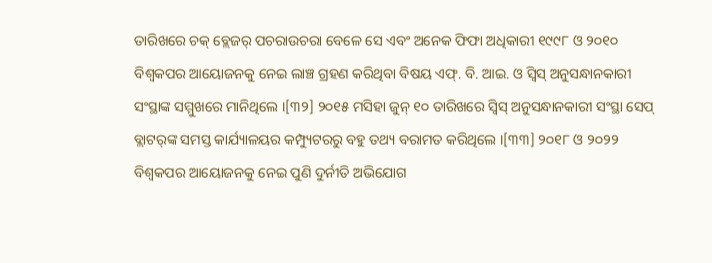ତାରିଖରେ ଚକ୍ ବ୍ଲେଜର୍ ପଚରାଉଚରା ବେଳେ ସେ ଏବଂ ଅନେକ ଫିଫା ଅଧିକାରୀ ୧୯୯୮ ଓ ୨୦୧୦ ବିଶ୍ୱକପର ଆୟୋଜନକୁ ନେଇ ଲାଞ୍ଚ ଗ୍ରହଣ କରିଥିବା ବିଷୟ ଏଫ୍. ବି. ଆଇ. ଓ ସ୍ୱିସ୍ ଅନୁସନ୍ଧାନକାରୀ ସଂସ୍ଥାଙ୍କ ସମ୍ମୁଖରେ ମାନିଥିଲେ ।[୩୨] ୨୦୧୫ ମସିହା ଜୁନ୍ ୧୦ ତାରିଖରେ ସ୍ୱିସ୍ ଅନୁସନ୍ଧାନକାରୀ ସଂସ୍ଥା ସେପ୍ ବ୍ଲାଟର୍‍ଙ୍କ ସମସ୍ତ କାର୍ଯ୍ୟାଳୟର କମ୍ପ୍ୟୁଟରରୁ ବହୁ ତଥ୍ୟ ବରାମତ କରିଥିଲେ ।[୩୩] ୨୦୧୮ ଓ ୨୦୨୨ ବିଶ୍ୱକପର ଆୟୋଜନକୁ ନେଇ ପୁଣି ଦୁର୍ନୀତି ଅଭିଯୋଗ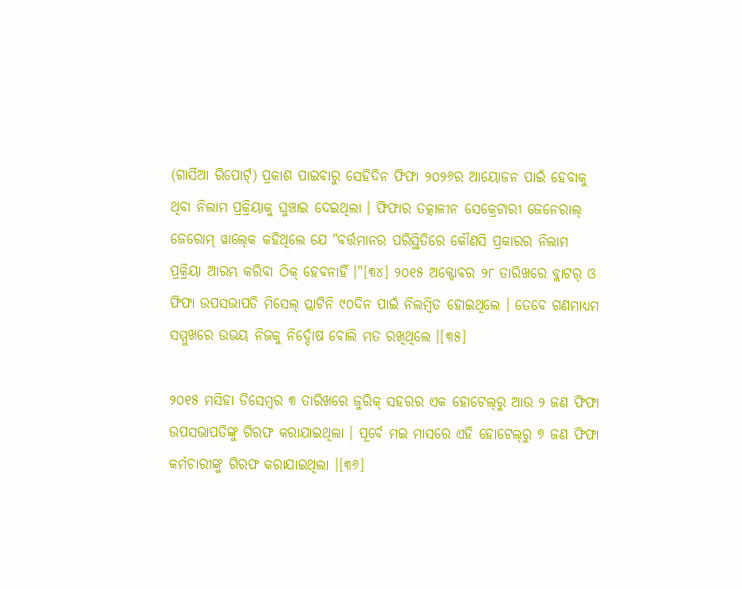(ଗାର୍ସିଆ ରିପୋର୍ଟ୍) ପ୍ରକାଶ ପାଇବାରୁ ସେହିଦିନ ଫିଫା ୨୦୨୬ର ଆୟୋଜନ ପାଇଁ ହେବାକୁ ଥିବା ନିଲାମ ପ୍ରକ୍ରିୟାକୁ ଘୁଞ୍ଚାଇ ଦେଇଥିଲା । ଫିଫାର ତତ୍କାଳୀନ ସେକ୍ରେଟାରୀ ଜେନେରାଲ୍ ଜେରୋମ୍ ୱାଲ୍‍କେ କହିଥିଲେ ଯେ "ବର୍ତ୍ତମାନର ପରିସ୍ଥିତିରେ କୌଣସି ପ୍ରକାରର ନିଲାମ ପ୍ରକ୍ରିୟା ଆରମ୍ଭ କରିବା ଠିକ୍ ହେବନାହିଁ ।"[୩୪] ୨୦୧୫ ଅକ୍ଟୋବର ୨୮ ତାରିଖରେ ବ୍ଲାଟର୍ ଓ ଫିଫା ଉପସଭାପତି ମିସେଲ୍ ପ୍ଲାଟିନି ୯୦ଦିନ ପାଇଁ ନିଲମ୍ବିତ ହୋଇଥିଲେ । ତେବେ ଗଣମାଧ୍ୟମ ସମ୍ମୁଖରେ ଉଭୟ ନିଜକୁ ନିର୍ଦ୍ଦୋଷ ବୋଲି ମତ ରଖିଥିଲେ ।[୩୫]

୨୦୧୫ ମସିହା ଡିସେମ୍ବର ୩ ତାରିଖରେ ଜୁରିକ୍ ସହରର ଏକ ହୋଟେଲ୍‍ରୁ ଆଉ ୨ ଜଣ ଫିଫା ଉପସଭାପତିଙ୍କୁ ଗିରଫ କରାଯାଇଥିଲା । ପୂର୍ବେ ମଇ ମାସରେ ଏହି ହୋଟେଲ୍‍ରୁ ୭ ଜଣ ଫିଫା କର୍ମଚାରୀଙ୍କୁ ଗିରଫ କରାଯାଇଥିଲା ।[୩୬]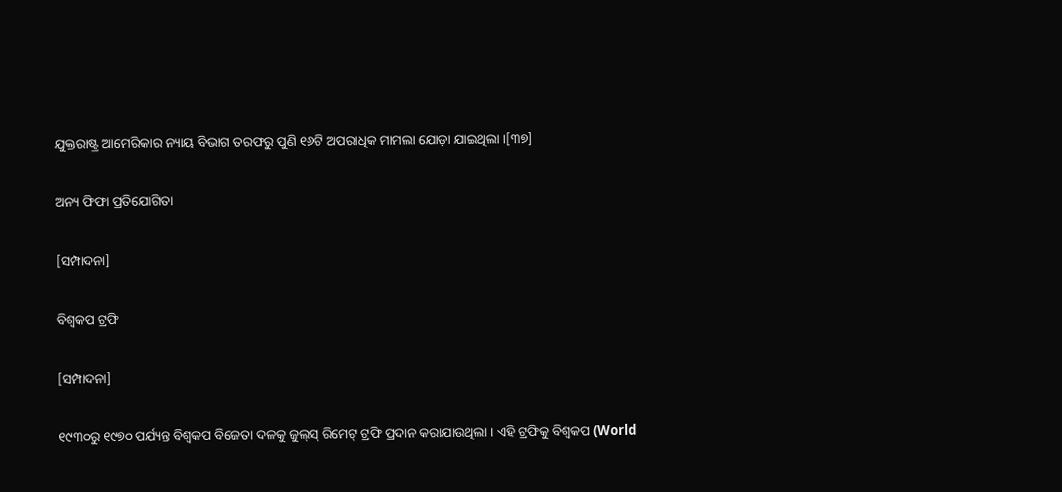ଯୁକ୍ତରାଷ୍ଟ୍ର ଆମେରିକାର ନ୍ୟାୟ ବିଭାଗ ତରଫରୁ ପୁଣି ୧୬ଟି ଅପରାଧିକ ମାମଲା ଯୋଡ଼ା ଯାଇଥିଲା ।[୩୭]

ଅନ୍ୟ ଫିଫା ପ୍ରତିଯୋଗିତା

[ସମ୍ପାଦନା]

ବିଶ୍ୱକପ ଟ୍ରଫି

[ସମ୍ପାଦନା]

୧୯୩୦ରୁ ୧୯୭୦ ପର୍ଯ୍ୟନ୍ତ ବିଶ୍ୱକପ ବିଜେତା ଦଳକୁ ଜୁଲ୍‍ସ୍ ରିମେଟ୍ ଟ୍ରଫି ପ୍ରଦାନ କରାଯାଉଥିଲା । ଏହି ଟ୍ରଫିକୁ ବିଶ୍ୱକପ (World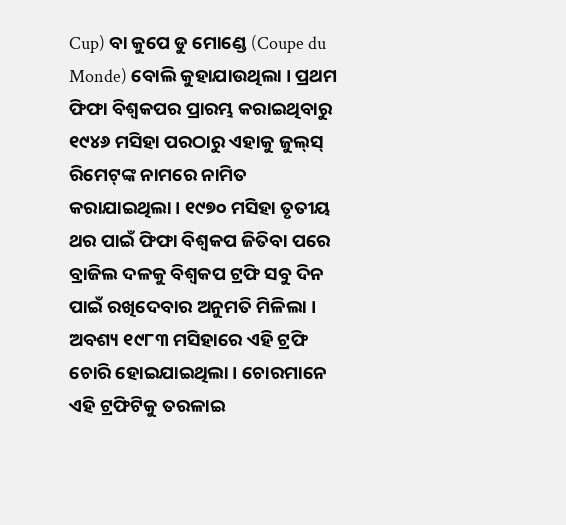Cup) ବା କୁପେ ଡୁ ମୋଣ୍ଡେ (Coupe du Monde) ବୋଲି କୁହାଯାଉଥିଲା । ପ୍ରଥମ ଫିଫା ବିଶ୍ୱକପର ପ୍ରାରମ୍ଭ କରାଇଥିବାରୁ ୧୯୪୬ ମସିହା ପରଠାରୁ ଏହାକୁ ଜୁଲ୍‍ସ୍ ରିମେଟ୍‍ଙ୍କ ନାମରେ ନାମିତ କରାଯାଇଥିଲା । ୧୯୭୦ ମସିହା ତୃତୀୟ ଥର ପାଇଁ ଫିଫା ବିଶ୍ୱକପ ଜିତିବା ପରେ ବ୍ରାଜିଲ ଦଳକୁ ବିଶ୍ୱକପ ଟ୍ରଫି ସବୁ ଦିନ ପାଇଁ ରଖିଦେବାର ଅନୁମତି ମିଳିଲା । ଅବଶ୍ୟ ୧୯୮୩ ମସିହାରେ ଏହି ଟ୍ରଫି ଚୋରି ହୋଇଯାଇଥିଲା । ଚୋରମାନେ ଏହି ଟ୍ରଫିଟିକୁ ତରଳାଇ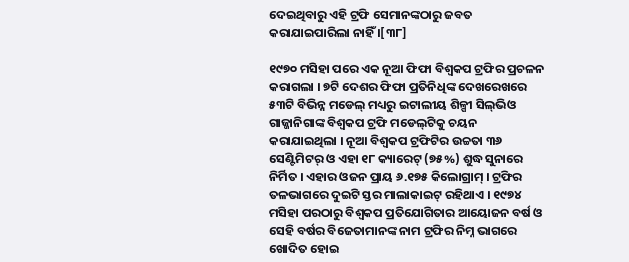ଦେଇଥିବାରୁ ଏହି ଟ୍ରଫି ସେମାନଙ୍କଠାରୁ ଜବତ କରାଯାଇପାରିଲା ନାହିଁ ।[୩୮]

୧୯୭୦ ମସିହା ପରେ ଏକ ନୂଆ ଫିଫା ବିଶ୍ୱକପ ଟ୍ରଫିର ପ୍ରଚଳନ କରାଗଲା । ୭ଟି ଦେଶର ଫିଫା ପ୍ରତିନିଧିଙ୍କ ଦେଖରେଖରେ ୫୩ଟି ବିଭିନ୍ନ ମଡେଲ୍‍ ମଧ୍ୟରୁ ଇଟାଲୀୟ ଶିଳ୍ପୀ ସିଲ୍‍ଭିଓ ଗାଜ୍ଜାନିଗାଙ୍କ ବିଶ୍ୱକପ ଟ୍ରଫି ମଡେଲ୍‍ଟିକୁ ଚୟନ କରାଯାଇଥିଲା । ନୂଆ ବିଶ୍ୱକପ ଟ୍ରଫିଟିର ଉଚ୍ଚତା ୩୬ ସେଣ୍ଟିମିଟର୍ ଓ ଏହା ୧୮ କ୍ୟାରେଟ୍ (୭୫%) ଶୁଦ୍ଧ ସୁନାରେ ନିର୍ମିତ । ଏହାର ଓଜନ ପ୍ରାୟ ୬.୧୭୫ କିଲୋଗ୍ରାମ୍ । ଟ୍ରଫିର ତଳଭାଗରେ ଦୁଇଟି ସ୍ତର ମାଲାକାଇଟ୍ ରହିଥାଏ । ୧୯୭୪ ମସିହା ପରଠାରୁ ବିଶ୍ୱକପ ପ୍ରତିଯୋଗିତାର ଆୟୋଜନ ବର୍ଷ ଓ ସେହି ବର୍ଷର ବିଜେତାମାନଙ୍କ ନାମ ଟ୍ରଫିର ନିମ୍ନ ଭାଗରେ ଖୋଦିତ ହୋଇ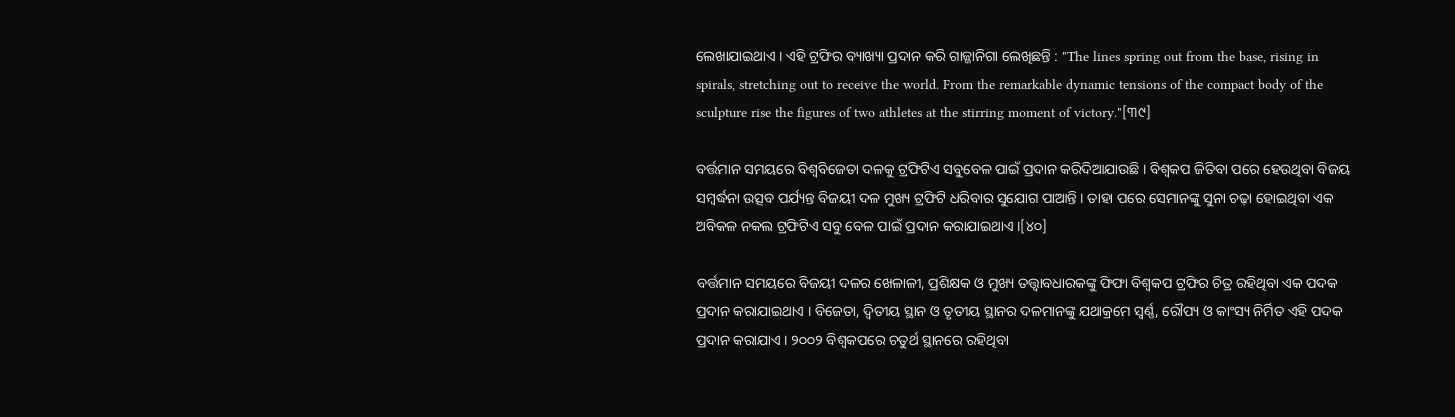ଲେଖାଯାଇଥାଏ । ଏହି ଟ୍ରଫିର ବ୍ୟାଖ୍ୟା ପ୍ରଦାନ କରି ଗାଜ୍ଜାନିଗା ଲେଖିଛନ୍ତି : "The lines spring out from the base, rising in spirals, stretching out to receive the world. From the remarkable dynamic tensions of the compact body of the sculpture rise the figures of two athletes at the stirring moment of victory."[୩୯]

ବର୍ତ୍ତମାନ ସମୟରେ ବିଶ୍ୱବିଜେତା ଦଳକୁ ଟ୍ରଫିଟିଏ ସବୁବେଳ ପାଇଁ ପ୍ରଦାନ କରିଦିଆଯାଉଛି । ବିଶ୍ୱକପ ଜିତିବା ପରେ ହେଉଥିବା ବିଜୟ ସମ୍ବର୍ଦ୍ଧନା ଉତ୍ସବ ପର୍ଯ୍ୟନ୍ତ ବିଜୟୀ ଦଳ ମୁଖ୍ୟ ଟ୍ରଫିଟି ଧରିବାର ସୁଯୋଗ ପାଆନ୍ତି । ତାହା ପରେ ସେମାନଙ୍କୁ ସୁନା ଚଢ଼ା ହୋଇଥିବା ଏକ ଅବିକଳ ନକଲ ଟ୍ରଫିଟିଏ ସବୁ ବେଳ ପାଇଁ ପ୍ରଦାନ କରାଯାଇଥାଏ ।[୪୦]

ବର୍ତ୍ତମାନ ସମୟରେ ବିଜୟୀ ଦଳର ଖେଳାଳୀ, ପ୍ରଶିକ୍ଷକ ଓ ମୁଖ୍ୟ ତତ୍ତ୍ୱାବଧାରକଙ୍କୁ ଫିଫା ବିଶ୍ୱକପ ଟ୍ରଫିର ଚିତ୍ର ରହିଥିବା ଏକ ପଦକ ପ୍ରଦାନ କରାଯାଇଥାଏ । ବିଜେତା, ଦ୍ୱିତୀୟ ସ୍ଥାନ ଓ ତୃତୀୟ ସ୍ଥାନର ଦଳମାନଙ୍କୁ ଯଥାକ୍ରମେ ସ୍ୱର୍ଣ୍ଣ, ରୌପ୍ୟ ଓ କାଂସ୍ୟ ନିର୍ମିତ ଏହି ପଦକ ପ୍ରଦାନ କରାଯାଏ । ୨୦୦୨ ବିଶ୍ୱକପରେ ଚତୁର୍ଥ ସ୍ଥାନରେ ରହିଥିବା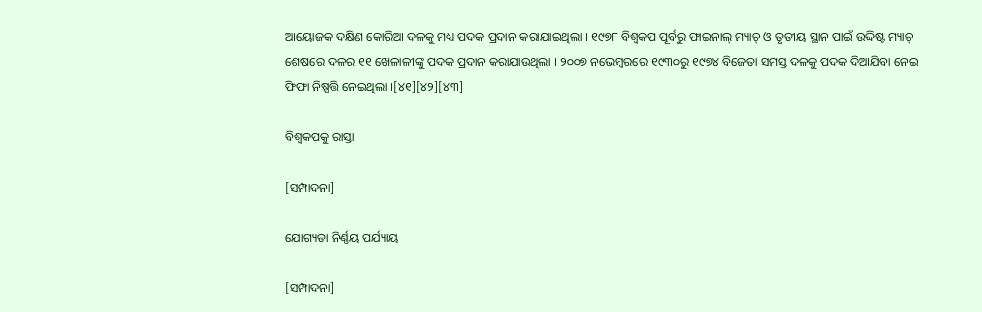ଆୟୋଜକ ଦକ୍ଷିଣ କୋରିଆ ଦଳକୁ ମଧ୍ୟ ପଦକ ପ୍ରଦାନ କରାଯାଇଥିଲା । ୧୯୭୮ ବିଶ୍ୱକପ ପୂର୍ବରୁ ଫାଇନାଲ୍ ମ୍ୟାଚ୍ ଓ ତୃତୀୟ ସ୍ଥାନ ପାଇଁ ଉଦ୍ଦିଷ୍ଟ ମ୍ୟାଚ୍ ଶେଷରେ ଦଳର ୧୧ ଖେଳାଳୀଙ୍କୁ ପଦକ ପ୍ରଦାନ କରାଯାଉଥିଲା । ୨୦୦୭ ନଭେମ୍ବରରେ ୧୯୩୦ରୁ ୧୯୭୪ ବିଜେତା ସମସ୍ତ ଦଳକୁ ପଦକ ଦିଆଯିବା ନେଇ ଫିଫା ନିଷ୍ପତ୍ତି ନେଇଥିଲା ।[୪୧][୪୨][୪୩]

ବିଶ୍ୱକପକୁ ରାସ୍ତା

[ସମ୍ପାଦନା]

ଯୋଗ୍ୟତା ନିର୍ଣ୍ଣୟ ପର୍ଯ୍ୟାୟ

[ସମ୍ପାଦନା]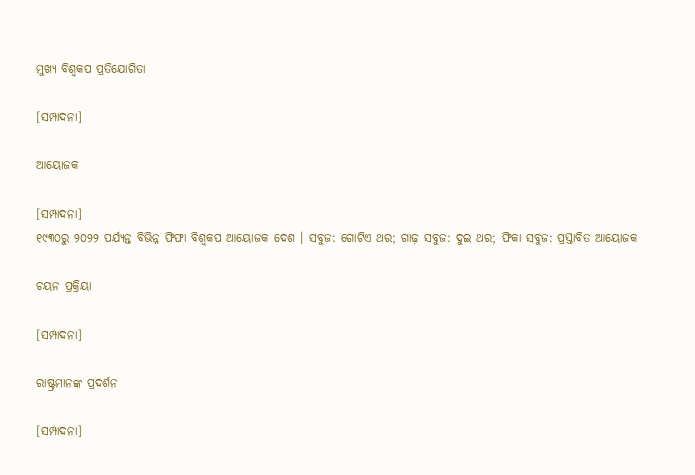ମୁଖ୍ୟ ବିଶ୍ୱକପ ପ୍ରତିଯୋଗିତା

[ସମ୍ପାଦନା]

ଆୟୋଜକ

[ସମ୍ପାଦନା]
୧୯୩୦ରୁ ୨୦୨୨ ପର୍ଯ୍ୟନ୍ତ ବିଭିନ୍ନ ଫିଫା ବିଶ୍ୱକପ ଆୟୋଜକ ଦେଶ । ସବୁଜ: ଗୋଟିଏ ଥର; ଗାଢ଼ ସବୁଜ: ଦୁଇ ଥର; ଫିକା ସବୁଜ: ପ୍ରସ୍ତାବିତ ଆୟୋଜକ

ଚୟନ ପ୍ରକ୍ରିୟା

[ସମ୍ପାଦନା]

ରାଷ୍ଟ୍ରମାନଙ୍କ ପ୍ରଦର୍ଶନ

[ସମ୍ପାଦନା]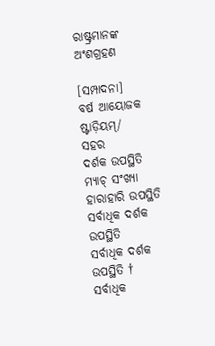ରାଷ୍ଟ୍ରମାନଙ୍କ ଅଂଶଗ୍ରହଣ

[ସମ୍ପାଦନା]
ବର୍ଷ ଆୟୋଜକ ଷ୍ଟାଡ଼ିୟମ୍/
ସହର
ଦର୍ଶକ ଉପସ୍ଥିତି ମ୍ୟାଚ୍ ସଂଖ୍ୟା ହାରାହାରି ଉପସ୍ଥିତି ସର୍ବାଧିକ ଦର୍ଶକ ଉପସ୍ଥିତି
ସର୍ବାଧିକ ଦର୍ଶକ ଉପସ୍ଥିତି † ସର୍ବାଧିକ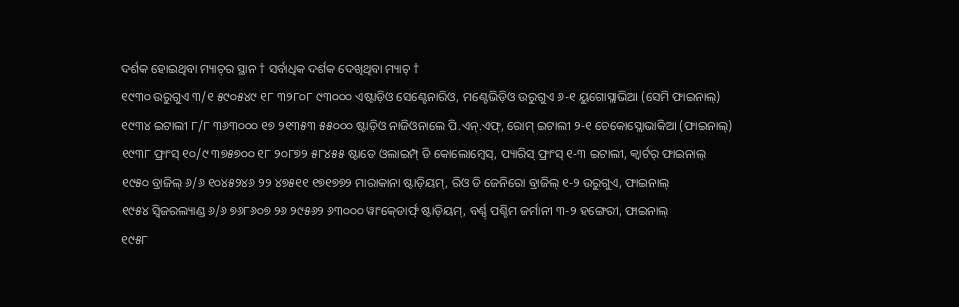ଦର୍ଶକ ହୋଇଥିବା ମ୍ୟାଚ୍‍ର ସ୍ଥାନ † ସର୍ବାଧିକ ଦର୍ଶକ ଦେଖିଥିବା ମ୍ୟାଚ୍ †
୧୯୩୦ ଉରୁଗୁଏ ୩/୧ ୫୯୦୫୪୯ ୧୮ ୩୨୮୦୮ ୯୩୦୦୦ ଏଷ୍ଟାଡ଼ିଓ ସେଣ୍ଟେନାରିଓ, ମଣ୍ଟେଭିଡ଼ିଓ ଉରୁଗୁଏ ୬-୧ ୟୁଗୋସ୍ଲାଭିଆ (ସେମି ଫାଇନାଲ୍)
୧୯୩୪ ଇଟାଲୀ ୮/୮ ୩୬୩୦୦୦ ୧୭ ୨୧୩୫୩ ୫୫୦୦୦ ଷ୍ଟାଡ଼ିଓ ନାଜିଓନାଲେ ପି.ଏନ୍.ଏଫ୍, ରୋମ୍ ଇଟାଲୀ ୨-୧ ଚେକୋସ୍ଲୋଭାକିଆ (ଫାଇନାଲ୍)
୧୯୩୮ ଫ୍ରାଂସ୍ ୧୦/୯ ୩୭୫୭୦୦ ୧୮ ୨୦୮୭୨ ୫୮୪୫୫ ଷ୍ଟାଡେ ଓଲାଇମ୍ପ୍ ଡି କୋଲୋମ୍ବେସ୍, ପ୍ୟାରିସ୍ ଫ୍ରାଂସ୍ ୧-୩ ଇଟାଲୀ, କ୍ୱାର୍ଟର୍ ଫାଇନାଲ୍
୧୯୫୦ ବ୍ରାଜିଲ୍ ୬/୬ ୧୦୪୫୨୪୬ ୨୨ ୪୭୫୧୧ ୧୭୧୭୭୨ ମାରାକାନା ଷ୍ଟାଡ଼ିୟମ୍, ରିଓ ଡି ଜେନିରୋ ବ୍ରାଜିଲ୍ ୧-୨ ଉରୁଗୁଏ, ଫାଇନାଲ୍
୧୯୫୪ ସ୍ୱିଜରଲ୍ୟାଣ୍ଡ ୬/୬ ୭୬୮୬୦୭ ୨୬ ୨୯୫୬୨ ୬୩୦୦୦ ୱାଂକ୍‍ଡୋର୍ଫ୍ ଷ୍ଟାଡ଼ିୟମ୍, ବର୍ଣ୍ଣ୍ ପଶ୍ଚିମ ଜର୍ମାନୀ ୩-୨ ହଙ୍ଗେରୀ, ଫାଇନାଲ୍
୧୯୫୮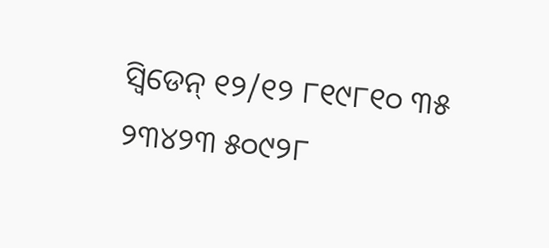ସ୍ୱିଡେନ୍ ୧୨/୧୨ ୮୧୯୮୧୦ ୩୫ ୨୩୪୨୩ ୫୦୯୨୮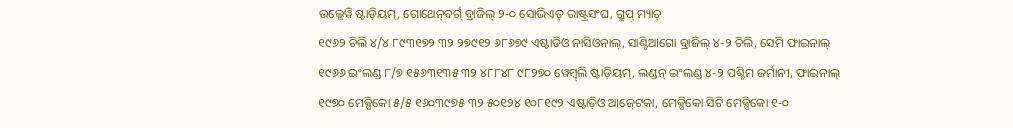ଉଲ୍ଲେୱି ଷ୍ଟାଡ଼ିୟମ୍, ଗୋଥେନ୍‍ବର୍ଗ୍ ବ୍ରାଜିଲ୍ ୨-୦ ସୋଭିଏତ୍ ରାଷ୍ଟ୍ରସଂଘ, ଗ୍ରୁପ୍ ମ୍ୟାଚ୍
୧୯୬୨ ଚିଲି ୪/୪ ୮୯୩୧୭୨ ୩୨ ୨୭୯୧୨ ୬୮୬୭୯ ଏଷ୍ଟାଡିଓ ନାସିଓନାଲ୍, ସାଣ୍ଟିଆଗୋ ବ୍ରାଜିଲ୍ ୪-୨ ଚିଲି, ସେମି ଫାଇନାଲ୍
୧୯୬୬ ଇଂଲଣ୍ଡ ୮/୭ ୧୫୬୩୧୩୫ ୩୨ ୪୮୮୪୮ ୯୮୨୭୦ ୱେମ୍ବ୍‍ଲି ଷ୍ଟାଡ଼ିୟମ୍, ଲଣ୍ଡନ୍ ଇଂଲଣ୍ଡ ୪-୨ ପଶ୍ଚିମ ଜର୍ମାନୀ, ଫାଇନାଲ୍
୧୯୭୦ ମେକ୍ସିକୋ ୫/୫ ୧୬୦୩୯୭୫ ୩୨ ୫୦୧୨୪ ୧୦୮୧୯୨ ଏଷ୍ଟାଡ଼ିଓ ଆଜ୍‍ଟେକା, ମେକ୍ସିକୋ ସିଟି ମେକ୍ସିକୋ ୧-୦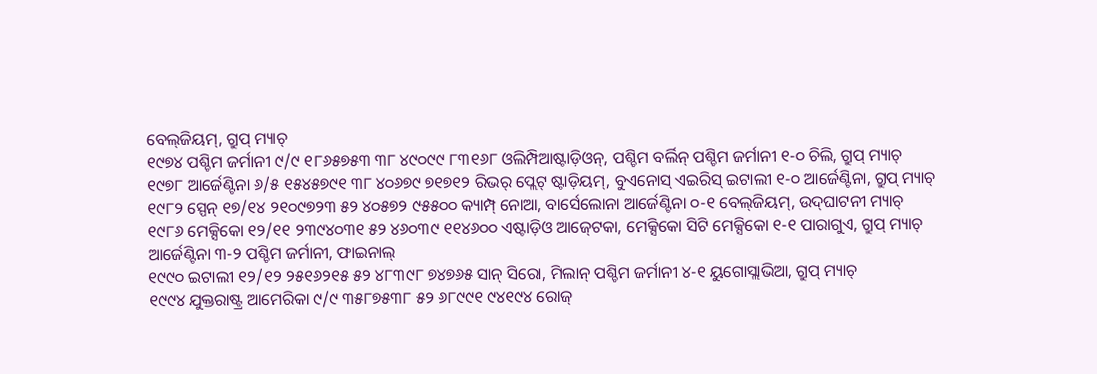ବେଲ୍‍ଜିୟମ୍, ଗ୍ରୁପ୍ ମ୍ୟାଚ୍
୧୯୭୪ ପଶ୍ଚିମ ଜର୍ମାନୀ ୯/୯ ୧୮୬୫୭୫୩ ୩୮ ୪୯୦୯୯ ୮୩୧୬୮ ଓଲିମ୍ପିଆଷ୍ଟାଡ଼ିଓନ୍, ପଶ୍ଚିମ ବର୍ଲିନ୍ ପଶ୍ଚିମ ଜର୍ମାନୀ ୧-୦ ଚିଲି, ଗ୍ରୁପ୍ ମ୍ୟାଚ୍
୧୯୭୮ ଆର୍ଜେଣ୍ଟିନା ୬/୫ ୧୫୪୫୭୯୧ ୩୮ ୪୦୬୭୯ ୭୧୭୧୨ ରିଭର୍ ପ୍ଲେଟ୍ ଷ୍ଟାଡ଼ିୟମ୍, ବୁଏନୋସ୍ ଏଇରିସ୍ ଇଟାଲୀ ୧-୦ ଆର୍ଜେଣ୍ଟିନା, ଗ୍ରୁପ୍ ମ୍ୟାଚ୍
୧୯୮୨ ସ୍ପେନ୍ ୧୭/୧୪ ୨୧୦୯୭୨୩ ୫୨ ୪୦୫୭୨ ୯୫୫୦୦ କ୍ୟାମ୍ପ୍ ନୋଆ, ବାର୍ସେଲୋନା ଆର୍ଜେଣ୍ଟିନା ୦-୧ ବେଲ୍‍ଜିୟମ୍, ଉଦ୍‍ଘାଟନୀ ମ୍ୟାଚ୍
୧୯୮୬ ମେକ୍ସିକୋ ୧୨/୧୧ ୨୩୯୪୦୩୧ ୫୨ ୪୬୦୩୯ ୧୧୪୬୦୦ ଏଷ୍ଟାଡ଼ିଓ ଆଜ୍‍ଟେକା, ମେକ୍ସିକୋ ସିଟି ମେକ୍ସିକୋ ୧-୧ ପାରାଗୁଏ, ଗ୍ରୁପ୍ ମ୍ୟାଚ୍
ଆର୍ଜେଣ୍ଟିନା ୩-୨ ପଶ୍ଚିମ ଜର୍ମାନୀ, ଫାଇନାଲ୍
୧୯୯୦ ଇଟାଲୀ ୧୨/୧୨ ୨୫୧୬୨୧୫ ୫୨ ୪୮୩୯୮ ୭୪୭୬୫ ସାନ୍ ସିରୋ, ମିଲାନ୍ ପଶ୍ଚିମ ଜର୍ମାନୀ ୪-୧ ୟୁଗୋସ୍ଲାଭିଆ, ଗ୍ରୁପ୍ ମ୍ୟାଚ୍
୧୯୯୪ ଯୁକ୍ତରାଷ୍ଟ୍ର ଆମେରିକା ୯/୯ ୩୫୮୭୫୩୮ ୫୨ ୬୮୯୯୧ ୯୪୧୯୪ ରୋଜ୍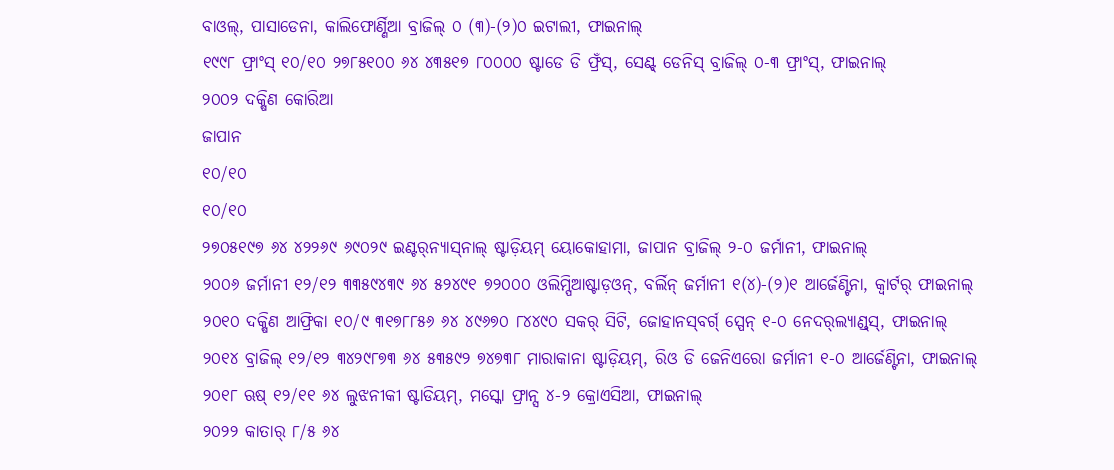ବାଓଲ୍, ପାସାଡେନା, କାଲିଫୋର୍ଣ୍ଣିଆ ବ୍ରାଜିଲ୍ ୦ (୩)-(୨)୦ ଇଟାଲୀ, ଫାଇନାଲ୍
୧୯୯୮ ଫ୍ରାଂସ୍ ୧୦/୧୦ ୨୭୮୫୧୦୦ ୬୪ ୪୩୫୧୭ ୮୦୦୦୦ ଷ୍ଟାଡେ ଡି ଫ୍ରଁସ୍, ସେଣ୍ଟ୍ ଡେନିସ୍ ବ୍ରାଜିଲ୍ ୦-୩ ଫ୍ରାଂସ୍, ଫାଇନାଲ୍
୨୦୦୨ ଦକ୍ଷିଣ କୋରିଆ
ଜାପାନ
୧୦/୧୦
୧୦/୧୦
୨୭୦୫୧୯୭ ୬୪ ୪୨୨୬୯ ୬୯୦୨୯ ଇଣ୍ଟର୍‍ନ୍ୟାସ୍‍ନାଲ୍ ଷ୍ଟାଡ଼ିୟମ୍ ୟୋକୋହାମା, ଜାପାନ ବ୍ରାଜିଲ୍ ୨-୦ ଜର୍ମାନୀ, ଫାଇନାଲ୍
୨୦୦୬ ଜର୍ମାନୀ ୧୨/୧୨ ୩୩୫୯୪୩୯ ୬୪ ୫୨୪୯୧ ୭୨୦୦୦ ଓଲିମ୍ପିଆଷ୍ଟାଡ଼ଓନ୍, ବର୍ଲିନ୍ ଜର୍ମାନୀ ୧(୪)-(୨)୧ ଆର୍ଜେଣ୍ଟିନା, କ୍ୱାର୍ଟର୍ ଫାଇନାଲ୍
୨୦୧୦ ଦକ୍ଷିଣ ଆଫ୍ରିକା ୧୦/୯ ୩୧୭୮୮୫୬ ୬୪ ୪୯୬୭୦ ୮୪୪୯୦ ସକର୍ ସିଟି, ଜୋହାନସ୍‍ବର୍ଗ୍ ସ୍ପେନ୍ ୧-୦ ନେଦର୍‍ଲ୍ୟାଣ୍ଡ୍‍ସ୍, ଫାଇନାଲ୍
୨୦୧୪ ବ୍ରାଜିଲ୍ ୧୨/୧୨ ୩୪୨୯୮୭୩ ୬୪ ୫୩୫୯୨ ୭୪୭୩୮ ମାରାକାନା ଷ୍ଟାଡ଼ିୟମ୍, ରିଓ ଡି ଜେନିଏରୋ ଜର୍ମାନୀ ୧-୦ ଆର୍ଜେଣ୍ଟିନା, ଫାଇନାଲ୍
୨୦୧୮ ଋଷ୍ ୧୨/୧୧ ୬୪ ଲୁଝନୀକୀ ଷ୍ଟାଡିୟମ୍, ମସ୍କୋ ଫ୍ରାନ୍ସ ୪-୨ କ୍ରୋଏସିଆ, ଫାଇନାଲ୍
୨୦୨୨ କାତାର୍ ୮/୫ ୬୪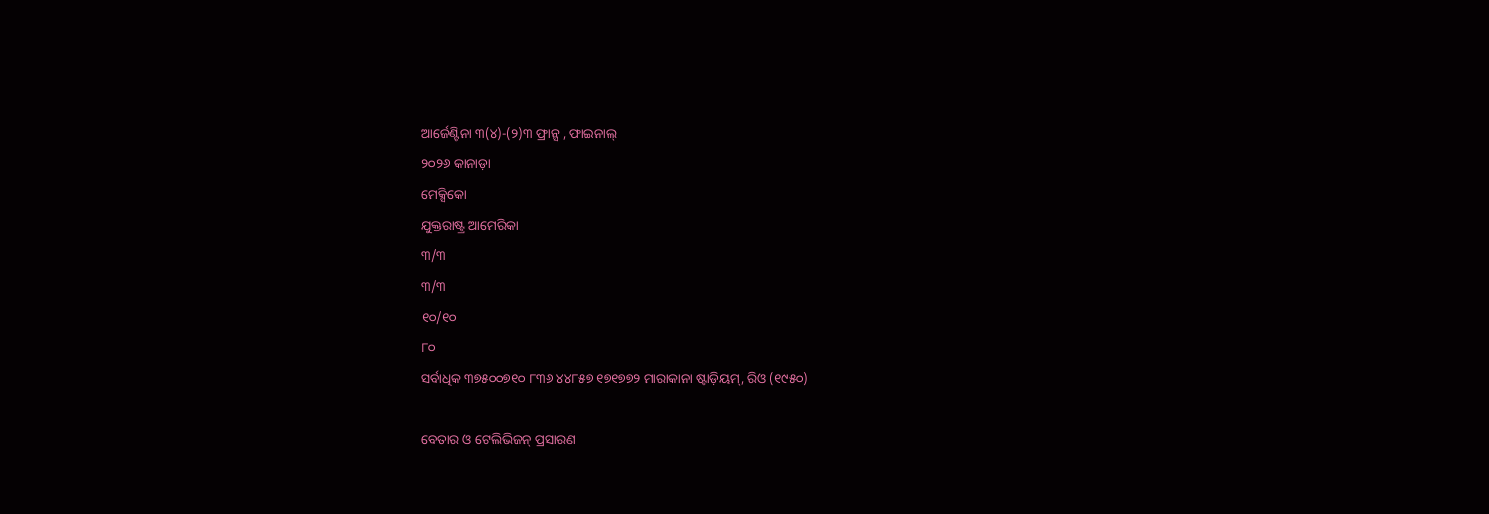ଆର୍ଜେଣ୍ଟିନା ୩(୪)-(୨)୩ ଫ୍ରାନ୍ସ , ଫାଇନାଲ୍
୨୦୨୬ କାନାଡ଼ା
ମେକ୍ସିକୋ
ଯୁକ୍ତରାଷ୍ଟ୍ର ଆମେରିକା
୩/୩
୩/୩
୧୦/୧୦
୮୦
ସର୍ବାଧିକ ୩୭୫୦୦୭୧୦ ୮୩୬ ୪୪୮୫୭ ୧୭୧୭୭୨ ମାରାକାନା ଷ୍ଟାଡ଼ିୟମ୍, ରିଓ (୧୯୫୦)

ବେତାର ଓ ଟେଲିଭିଜନ୍ ପ୍ରସାରଣ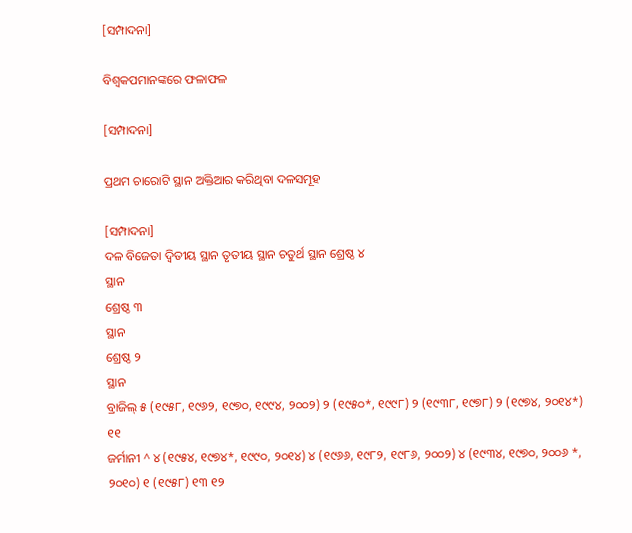[ସମ୍ପାଦନା]

ବିଶ୍ୱକପମାନଙ୍କରେ ଫଳାଫଳ

[ସମ୍ପାଦନା]

ପ୍ରଥମ ଚାରୋଟି ସ୍ଥାନ ଅକ୍ତିଆର କରିଥିବା ଦଳସମୂହ

[ସମ୍ପାଦନା]
ଦଳ ବିଜେତା ଦ୍ୱିତୀୟ ସ୍ଥାନ ତୃତୀୟ ସ୍ଥାନ ଚତୁର୍ଥ ସ୍ଥାନ ଶ୍ରେଷ୍ଠ ୪
ସ୍ଥାନ
ଶ୍ରେଷ୍ଠ ୩
ସ୍ଥାନ
ଶ୍ରେଷ୍ଠ ୨
ସ୍ଥାନ
ବ୍ରାଜିଲ୍ ୫ (୧୯୫୮, ୧୯୬୨, ୧୯୭୦, ୧୯୯୪, ୨୦୦୨) ୨ (୧୯୫୦*, ୧୯୯୮) ୨ (୧୯୩୮, ୧୯୭୮) ୨ (୧୯୭୪, ୨୦୧୪*) ୧୧
ଜର୍ମାନୀ ^ ୪ (୧୯୫୪, ୧୯୭୪*, ୧୯୯୦, ୨୦୧୪) ୪ (୧୯୬୬, ୧୯୮୨, ୧୯୮୬, ୨୦୦୨) ୪ (୧୯୩୪, ୧୯୭୦, ୨୦୦୬ *, ୨୦୧୦) ୧ (୧୯୫୮) ୧୩ ୧୨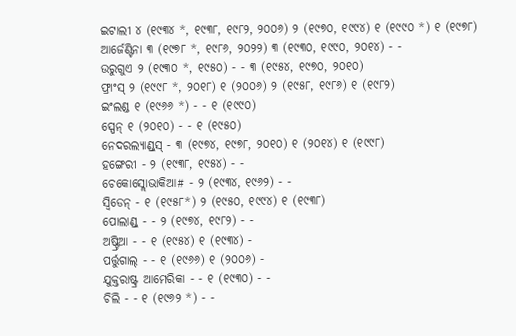ଇଟାଲୀ ୪ (୧୯୩୪ *, ୧୯୩୮, ୧୯୮୨, ୨୦୦୬) ୨ (୧୯୭୦, ୧୯୯୪) ୧ (୧୯୯୦ *) ୧ (୧୯୭୮)
ଆର୍ଜେଣ୍ଟିନା ୩ (୧୯୭୮ *, ୧୯୮୬, ୨୦୨୨) ୩ (୧୯୩୦, ୧୯୯୦, ୨୦୧୪) - -
ଉରୁଗୁଏ ୨ (୧୯୩୦ *, ୧୯୫୦) - - ୩ (୧୯୫୪, ୧୯୭୦, ୨୦୧୦)
ଫ୍ରାଂସ୍ ୨ (୧୯୯୮ *, ୨୦୧୮) ୧ (୨୦୦୬) ୨ (୧୯୫୮, ୧୯୮୬) ୧ (୧୯୮୨)
ଇଂଲଣ୍ଡ ୧ (୧୯୬୬ *) - - ୧ (୧୯୯୦)
ସ୍ପେନ୍ ୧ (୨୦୧୦) - - ୧ (୧୯୫୦)
ନେଦରଲ୍ୟାଣ୍ଡ୍‍ସ୍ - ୩ (୧୯୭୪, ୧୯୭୮, ୨୦୧୦) ୧ (୨୦୧୪) ୧ (୧୯୯୮)
ହଙ୍ଗେରୀ - ୨ (୧୯୩୮, ୧୯୫୪) - -
ଚେକୋସ୍ଲୋଭାକିଆ# - ୨ (୧୯୩୪, ୧୯୬୨) - -
ସ୍ୱିଡେନ୍ - ୧ (୧୯୫୮*) ୨ (୧୯୫୦, ୧୯୯୪) ୧ (୧୯୩୮)
ପୋଲାଣ୍ଡ୍ - - ୨ (୧୯୭୪, ୧୯୮୨) - -
ଅଷ୍ଟ୍ରିଆ - - ୧ (୧୯୫୪) ୧ (୧୯୩୪) -
ପର୍ତ୍ତୁଗାଲ୍ - - ୧ (୧୯୬୬) ୧ (୨୦୦୬) -
ଯୁକ୍ତରାଷ୍ଟ୍ର ଆମେରିକା - - ୧ (୧୯୩୦) - -
ଚିଲି - - ୧ (୧୯୬୨ *) - -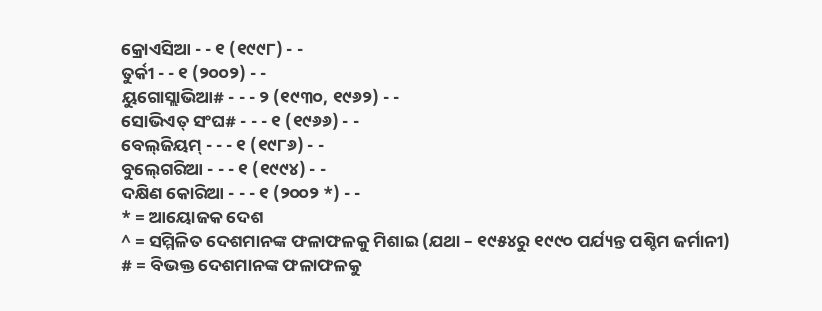କ୍ରୋଏସିଆ - - ୧ (୧୯୯୮) - -
ତୁର୍କୀ - - ୧ (୨୦୦୨) - -
ୟୁଗୋସ୍ଲାଭିଆ# - - - ୨ (୧୯୩୦, ୧୯୬୨) - -
ସୋଭିଏତ୍ ସଂଘ# - - - ୧ (୧୯୬୬) - -
ବେଲ୍‍ଜିୟମ୍ - - - ୧ (୧୯୮୬) - -
ବୁଲ୍‍ଗେରିଆ - - - ୧ (୧୯୯୪) - -
ଦକ୍ଷିଣ କୋରିଆ - - - ୧ (୨୦୦୨ *) - -
* = ଆୟୋଜକ ଦେଶ
^ = ସମ୍ମିଳିତ ଦେଶମାନଙ୍କ ଫଳାଫଳକୁ ମିଶାଇ (ଯଥା – ୧୯୫୪ରୁ ୧୯୯୦ ପର୍ଯ୍ୟନ୍ତ ପଶ୍ଚିମ ଜର୍ମାନୀ)
# = ବିଭକ୍ତ ଦେଶମାନଙ୍କ ଫଳାଫଳକୁ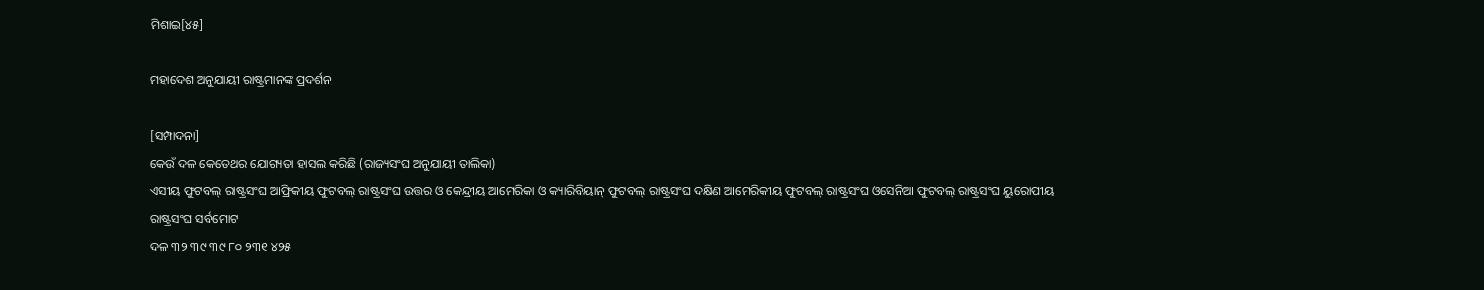ମିଶାଇ[୪୫]

ମହାଦେଶ ଅନୁଯାୟୀ ରାଷ୍ଟ୍ରମାନଙ୍କ ପ୍ରଦର୍ଶନ

[ସମ୍ପାଦନା]
କେଉଁ ଦଳ କେତେଥର ଯୋଗ୍ୟତା ହାସଲ କରିଛି (ରାଜ୍ୟସଂଘ ଅନୁଯାୟୀ ତାଲିକା)
ଏସୀୟ ଫୁଟବଲ୍ ରାଷ୍ଟ୍ରସଂଘ ଆଫ୍ରିକୀୟ ଫୁଟବଲ୍ ରାଷ୍ଟ୍ରସଂଘ ଉତ୍ତର ଓ କେନ୍ଦ୍ରୀୟ ଆମେରିକା ଓ କ୍ୟାରିବିୟାନ୍ ଫୁଟବଲ୍ ରାଷ୍ଟ୍ରସଂଘ ଦକ୍ଷିଣ ଆମେରିକୀୟ ଫୁଟବଲ୍ ରାଷ୍ଟ୍ରସଂଘ ଓସେନିଆ ଫୁଟବଲ୍ ରାଷ୍ଟ୍ରସଂଘ ୟୁରୋପୀୟ ରାଷ୍ଟ୍ରସଂଘ ସର୍ବମୋଟ
ଦଳ ୩୨ ୩୯ ୩୯ ୮୦ ୨୩୧ ୪୨୫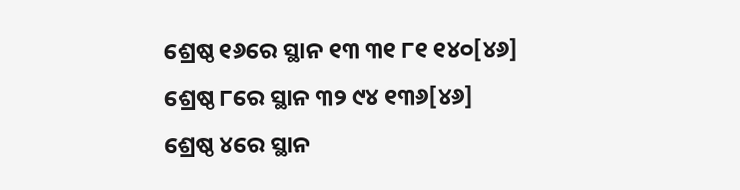ଶ୍ରେଷ୍ଠ ୧୬ରେ ସ୍ଥାନ ୧୩ ୩୧ ୮୧ ୧୪୦[୪୬]
ଶ୍ରେଷ୍ଠ ୮ରେ ସ୍ଥାନ ୩୨ ୯୪ ୧୩୬[୪୬]
ଶ୍ରେଷ୍ଠ ୪ରେ ସ୍ଥାନ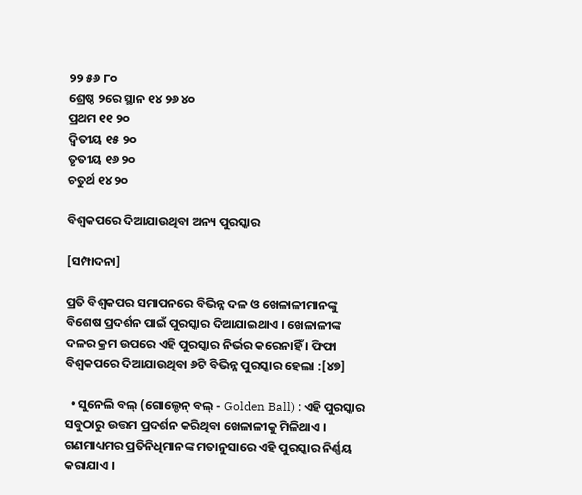୨୨ ୫୬ ୮୦
ଶ୍ରେଷ୍ଠ ୨ରେ ସ୍ଥାନ ୧୪ ୨୬ ୪୦
ପ୍ରଥମ ୧୧ ୨୦
ଦ୍ୱିତୀୟ ୧୫ ୨୦
ତୃତୀୟ ୧୬ ୨୦
ଚତୁର୍ଥ ୧୪ ୨୦

ବିଶ୍ୱକପରେ ଦିଆଯାଉଥିବା ଅନ୍ୟ ପୁରସ୍କାର

[ସମ୍ପାଦନା]

ପ୍ରତି ବିଶ୍ୱକପର ସମାପନରେ ବିଭିନ୍ନ ଦଳ ଓ ଖେଳାଳୀମାନଙ୍କୁ ବିଶେଷ ପ୍ରଦର୍ଶନ ପାଇଁ ପୁରସ୍କାର ଦିଆଯାଇଥାଏ । ଖେଳାଳୀଙ୍କ ଦଳର କ୍ରମ ଉପରେ ଏହି ପୁରସ୍କାର ନିର୍ଭର କରେନାହିଁ । ଫିଫା ବିଶ୍ୱକପରେ ଦିଆଯାଉଥିବା ୬ଟି ବିଭିନ୍ନ ପୁରସ୍କାର ହେଲା :[୪୭]

  • ସୁନେଲି ବଲ୍ (ଗୋଲ୍ଡେନ୍ ବଲ୍ - Golden Ball) : ଏହି ପୁରସ୍କାର ସବୁଠାରୁ ଉତ୍ତମ ପ୍ରଦର୍ଶନ କରିଥିବା ଖେଳାଳୀକୁ ମିଳିଥାଏ । ଗଣମାଧ୍ୟମର ପ୍ରତିନିଧିମାନଙ୍କ ମତାନୁସାରେ ଏହି ପୁରସ୍କାର ନିର୍ଣ୍ଣୟ କରାଯାଏ ।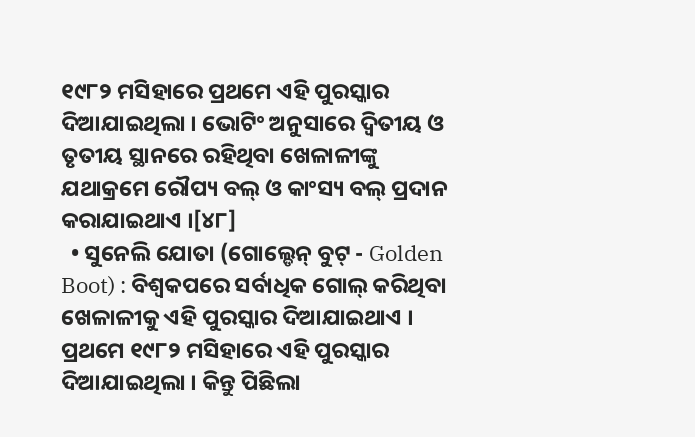୧୯୮୨ ମସିହାରେ ପ୍ରଥମେ ଏହି ପୁରସ୍କାର ଦିଆଯାଇଥିଲା । ଭୋଟିଂ ଅନୁସାରେ ଦ୍ୱିତୀୟ ଓ ତୃତୀୟ ସ୍ଥାନରେ ରହିଥିବା ଖେଳାଳୀଙ୍କୁ ଯଥାକ୍ରମେ ରୌପ୍ୟ ବଲ୍ ଓ କାଂସ୍ୟ ବଲ୍ ପ୍ରଦାନ କରାଯାଇଥାଏ ।[୪୮]
  • ସୁନେଲି ଯୋତା (ଗୋଲ୍ଡେନ୍ ବୁଟ୍ - Golden Boot) : ବିଶ୍ୱକପରେ ସର୍ବାଧିକ ଗୋଲ୍ କରିଥିବା ଖେଳାଳୀକୁ ଏହି ପୁରସ୍କାର ଦିଆଯାଇଥାଏ । ପ୍ରଥମେ ୧୯୮୨ ମସିହାରେ ଏହି ପୁରସ୍କାର ଦିଆଯାଇଥିଲା । କିନ୍ତୁ ପିଛିଲା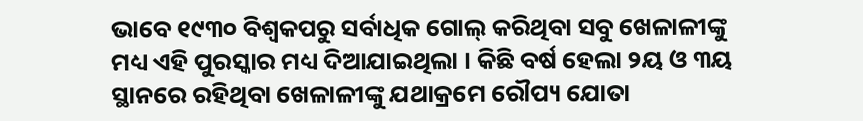ଭାବେ ୧୯୩୦ ବିଶ୍ୱକପରୁ ସର୍ବାଧିକ ଗୋଲ୍ କରିଥିବା ସବୁ ଖେଳାଳୀଙ୍କୁ ମଧ୍ୟ ଏହି ପୁରସ୍କାର ମଧ୍ୟ ଦିଆଯାଇଥିଲା । କିଛି ବର୍ଷ ହେଲା ୨ୟ ଓ ୩ୟ ସ୍ଥାନରେ ରହିଥିବା ଖେଳାଳୀଙ୍କୁ ଯଥାକ୍ରମେ ରୌପ୍ୟ ଯୋତା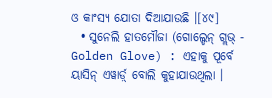ଓ କାଂସ୍ୟ ଯୋତା ଦିଆଯାଉଛି ।[୪୯]
  • ସୁନେଲି ହାତମୌଜା (ଗୋଲ୍ଡେନ୍ ଗ୍ଲଭ୍ - Golden Glove) : ଏହାକୁ ପୂର୍ବେ ୟାସିନ୍ ଏୱାର୍ଡ଼୍ ବୋଲି କୁହାଯାଉଥିଲା ।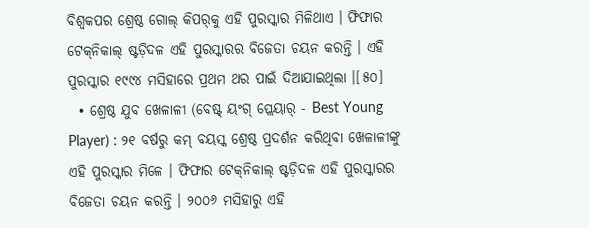ବିଶ୍ୱକପର ଶ୍ରେଷ୍ଠ ଗୋଲ୍ କିପର୍‍କୁ ଏହି ପୁରସ୍କାର ମିଳିଥାଏ । ଫିଫାର ଟେକ୍‍ନିକାଲ୍ ଷ୍ଟଡ଼ିଦଳ ଏହି ପୁରସ୍କାରର ବିଜେତା ଚୟନ କରନ୍ତି । ଏହି ପୁରସ୍କାର ୧୯୯୪ ମସିହାରେ ପ୍ରଥମ ଥର ପାଇଁ ଦିଆଯାଇଥିଲା ।[୫୦]
  • ଶ୍ରେଷ୍ଠ ଯୁବ ଖେଳାଳୀ (ବେଷ୍ଟ୍ ୟଂଗ୍ ପ୍ଲେୟାର୍ - Best Young Player) : ୨୧ ବର୍ଷରୁ କମ୍ ବୟସ୍କ ଶ୍ରେଷ୍ଠ ପ୍ରଦର୍ଶନ କରିଥିବା ଖେଳାଳୀଙ୍କୁ ଏହି ପୁରସ୍କାର ମିଳେ । ଫିଫାର ଟେକ୍‍ନିକାଲ୍ ଷ୍ଟଡ଼ିଦଳ ଏହି ପୁରସ୍କାରର ବିଜେତା ଚୟନ କରନ୍ତି । ୨୦୦୬ ମସିହାରୁ ଏହି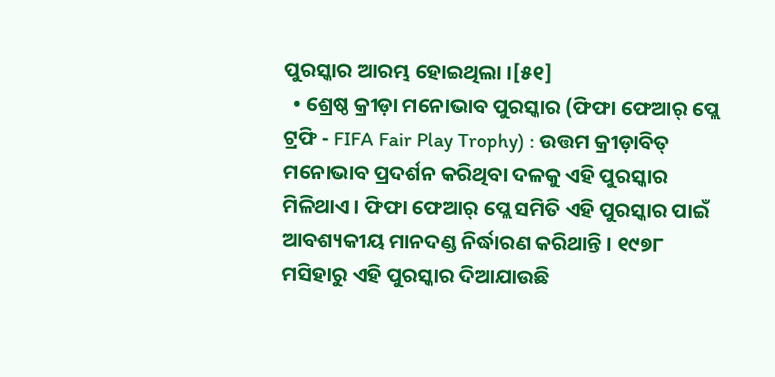ପୁରସ୍କାର ଆରମ୍ଭ ହୋଇଥିଲା ।[୫୧]
  • ଶ୍ରେଷ୍ଠ କ୍ରୀଡ଼ା ମନୋଭାବ ପୁରସ୍କାର (ଫିଫା ଫେଆର୍ ପ୍ଲେ ଟ୍ରଫି - FIFA Fair Play Trophy) : ଉତ୍ତମ କ୍ରୀଡ଼ାବିତ୍ ମନୋଭାବ ପ୍ରଦର୍ଶନ କରିଥିବା ଦଳକୁ ଏହି ପୁରସ୍କାର ମିଳିଥାଏ । ଫିଫା ଫେଆର୍ ପ୍ଲେ ସମିତି ଏହି ପୁରସ୍କାର ପାଇଁ ଆବଶ୍ୟକୀୟ ମାନଦଣ୍ଡ ନିର୍ଦ୍ଧାରଣ କରିଥାନ୍ତି । ୧୯୭୮ ମସିହାରୁ ଏହି ପୁରସ୍କାର ଦିଆଯାଉଛି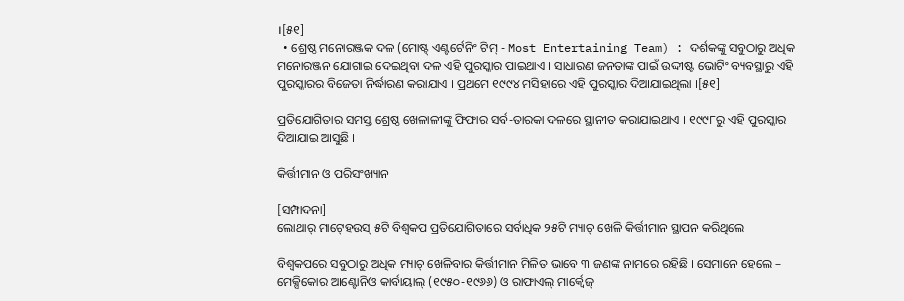।[୫୧]
  • ଶ୍ରେଷ୍ଠ ମନୋରଞ୍ଜକ ଦଳ (ମୋଷ୍ଟ୍ ଏଣ୍ଟର୍ଟେନିଂ ଟିମ୍ - Most Entertaining Team) : ଦର୍ଶକଙ୍କୁ ସବୁଠାରୁ ଅଧିକ ମନୋରଞ୍ଜନ ଯୋଗାଇ ଦେଇଥିବା ଦଳ ଏହି ପୁରସ୍କାର ପାଇଥାଏ । ସାଧାରଣ ଜନତାଙ୍କ ପାଇଁ ଉଦ୍ଦୀଷ୍ଟ ଭୋଟିଂ ବ୍ୟବସ୍ଥାରୁ ଏହି ପୁରସ୍କାରର ବିଜେତା ନିର୍ଦ୍ଧାରଣ କରାଯାଏ । ପ୍ରଥମେ ୧୯୯୪ ମସିହାରେ ଏହି ପୁରସ୍କାର ଦିଆଯାଇଥିଲା ।[୫୧]

ପ୍ରତିଯୋଗିତାର ସମସ୍ତ ଶ୍ରେଷ୍ଠ ଖେଳାଳୀଙ୍କୁ ଫିଫାର ସର୍ବ-ତାରକା ଦଳରେ ସ୍ଥାନୀତ କରାଯାଇଥାଏ । ୧୯୯୮ରୁ ଏହି ପୁରସ୍କାର ଦିଆଯାଇ ଆସୁଛି ।

କିର୍ତ୍ତୀମାନ ଓ ପରିସଂଖ୍ୟାନ

[ସମ୍ପାଦନା]
ଲୋଥାର୍ ମାଟ୍‍ହେଉସ୍ ୫ଟି ବିଶ୍ୱକପ ପ୍ରତିଯୋଗିତାରେ ସର୍ବାଧିକ ୨୫ଟି ମ୍ୟାଚ୍ ଖେଳି କିର୍ତ୍ତୀମାନ ସ୍ଥାପନ କରିଥିଲେ

ବିଶ୍ୱକପରେ ସବୁଠାରୁ ଅଧିକ ମ୍ୟାଚ୍ ଖେଳିବାର କିର୍ତ୍ତୀମାନ ମିଳିତ ଭାବେ ୩ ଜଣଙ୍କ ନାମରେ ରହିଛି । ସେମାନେ ହେଲେ – ମେକ୍ସିକୋର ଆଣ୍ଟୋନିଓ କାର୍ବାୟାଲ୍ (୧୯୫୦-୧୯୬୬) ଓ ରାଫାଏଲ୍ ମାର୍କ୍ୱେଜ୍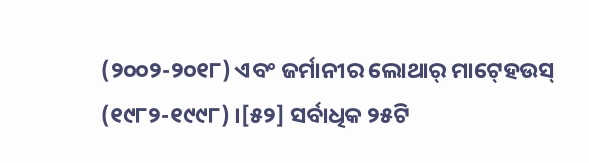(୨୦୦୨-୨୦୧୮) ଏବଂ ଜର୍ମାନୀର ଲୋଥାର୍ ମାଟ୍‍ହେଉସ୍ (୧୯୮୨-୧୯୯୮) ।[୫୨] ସର୍ବାଧିକ ୨୫ଟି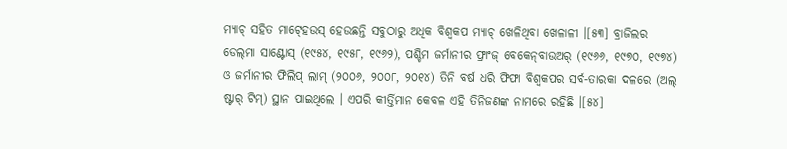ମ୍ୟାଚ୍ ସହିତ ମାଟ୍‍ହେଉସ୍ ହେଉଛନ୍ତି ସବୁଠାରୁ ଅଧିକ ବିଶ୍ୱକପ ମ୍ୟାଚ୍ ଖେଳିଥିବା ଖେଳାଳୀ ।[୫୩] ବ୍ରାଜିଲର ଡେଲ୍‍ମା ସାଣ୍ଟୋସ୍ (୧୯୫୪, ୧୯୫୮, ୧୯୬୨), ପଶ୍ଚିମ ଜର୍ମାନୀର ଫ୍ରାଂଜ୍ ବେକେନ୍‍ବାଉଅର୍ (୧୯୬୬, ୧୯୭୦, ୧୯୭୪) ଓ ଜର୍ମାନୀର ଫିଲିପ୍ ଲାମ୍ (୨୦୦୬, ୨୦୦୮, ୨୦୧୪) ତିନି ବର୍ଷ ଧରି ଫିଫା ବିଶ୍ୱକପର ସର୍ବ-ତାରକା ଦଳରେ (ଅଲ୍ ଷ୍ଟାର୍ ଟିମ୍) ସ୍ଥାନ ପାଇଥିଲେ । ଏପରି କୀର୍ତ୍ତିମାନ କେବଳ ଏହି ତିନିଜଣଙ୍କ ନାମରେ ରହିଛି ।[୫୪]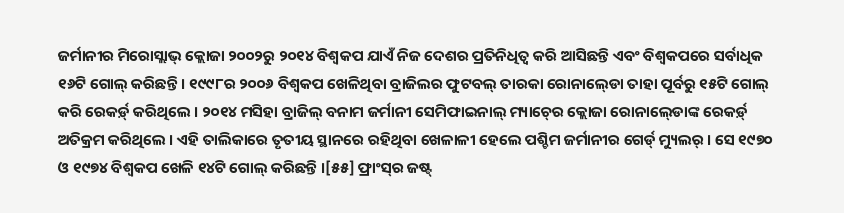ଜର୍ମାନୀର ମିରୋସ୍ଲାଭ୍ କ୍ଲୋଜା ୨୦୦୨ରୁ ୨୦୧୪ ବିଶ୍ୱକପ ଯାଏଁ ନିଜ ଦେଶର ପ୍ରତିନିଧିତ୍ୱ କରି ଆସିଛନ୍ତି ଏବଂ ବିଶ୍ୱକପରେ ସର୍ବାଧିକ ୧୬ଟି ଗୋଲ୍ କରିଛନ୍ତି । ୧୯୯୮ର ୨୦୦୬ ବିଶ୍ୱକପ ଖେଳିଥିବା ବ୍ରାଜିଲର ଫୁଟବଲ୍ ତାରକା ରୋନାଲ୍‍ଡୋ ତାହା ପୂର୍ବରୁ ୧୫ଟି ଗୋଲ୍ କରି ରେକର୍ଡ଼୍ କରିଥିଲେ । ୨୦୧୪ ମସିହା ବ୍ରାଜିଲ୍ ବନାମ ଜର୍ମାନୀ ସେମିଫାଇନାଲ୍ ମ୍ୟାଚ୍‍ରେ କ୍ଲୋଜା ରୋନାଲ୍‍ଡୋଙ୍କ ରେକର୍ଡ଼୍ ଅତିକ୍ରମ କରିଥିଲେ । ଏହି ତାଲିକାରେ ତୃତୀୟ ସ୍ଥାନରେ ରହିଥିବା ଖେଳାଳୀ ହେଲେ ପଶ୍ଚିମ ଜର୍ମାନୀର ଗେର୍ଡ୍ ମ୍ୟୁଲର୍ । ସେ ୧୯୭୦ ଓ ୧୯୭୪ ବିଶ୍ୱକପ ଖେଳି ୧୪ଟି ଗୋଲ୍ କରିଛନ୍ତି ।[୫୫] ଫ୍ରାଂସ୍‍ର ଜଷ୍ଟ୍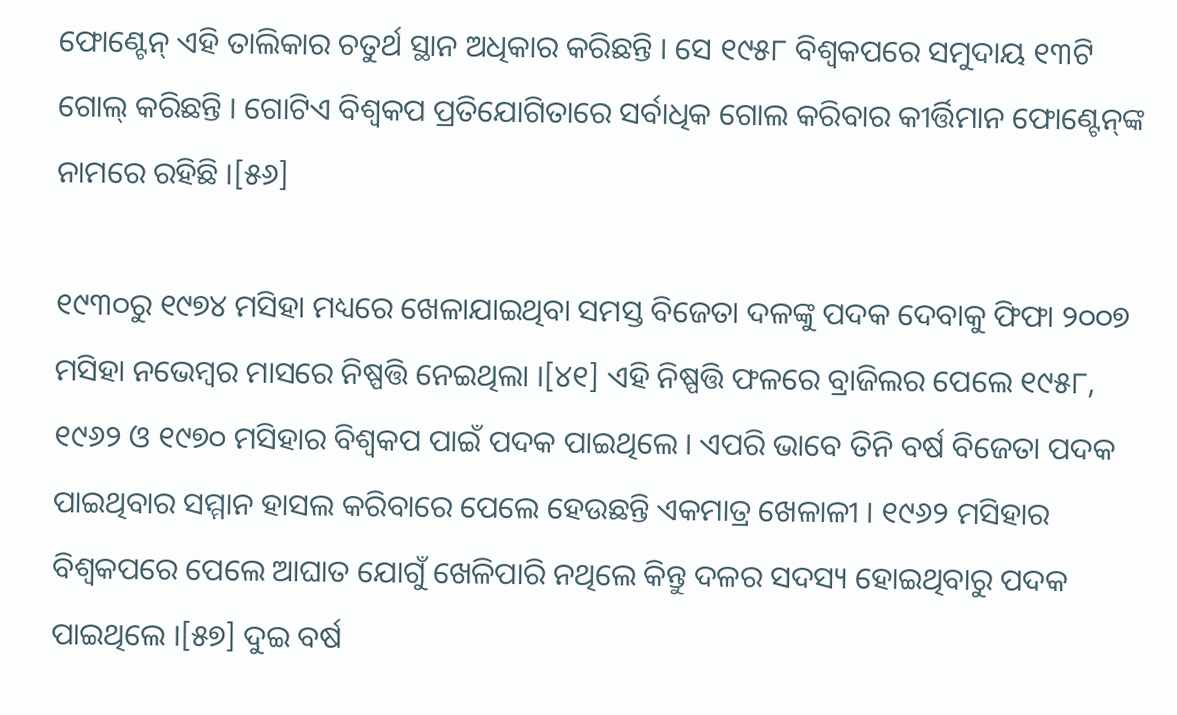ଫୋଣ୍ଟେନ୍ ଏହି ତାଲିକାର ଚତୁର୍ଥ ସ୍ଥାନ ଅଧିକାର କରିଛନ୍ତି । ସେ ୧୯୫୮ ବିଶ୍ୱକପରେ ସମୁଦାୟ ୧୩ଟି ଗୋଲ୍ କରିଛନ୍ତି । ଗୋଟିଏ ବିଶ୍ୱକପ ପ୍ରତିଯୋଗିତାରେ ସର୍ବାଧିକ ଗୋଲ କରିବାର କୀର୍ତ୍ତିମାନ ଫୋଣ୍ଟେନ୍‍ଙ୍କ ନାମରେ ରହିଛି ।[୫୬]

୧୯୩୦ରୁ ୧୯୭୪ ମସିହା ମଧ୍ୟରେ ଖେଳାଯାଇଥିବା ସମସ୍ତ ବିଜେତା ଦଳଙ୍କୁ ପଦକ ଦେବାକୁ ଫିଫା ୨୦୦୭ ମସିହା ନଭେମ୍ବର ମାସରେ ନିଷ୍ପତ୍ତି ନେଇଥିଲା ।[୪୧] ଏହି ନିଷ୍ପତ୍ତି ଫଳରେ ବ୍ରାଜିଲର ପେଲେ ୧୯୫୮, ୧୯୬୨ ଓ ୧୯୭୦ ମସିହାର ବିଶ୍ୱକପ ପାଇଁ ପଦକ ପାଇଥିଲେ । ଏପରି ଭାବେ ତିନି ବର୍ଷ ବିଜେତା ପଦକ ପାଇଥିବାର ସମ୍ମାନ ହାସଲ କରିବାରେ ପେଲେ ହେଉଛନ୍ତି ଏକମାତ୍ର ଖେଳାଳୀ । ୧୯୬୨ ମସିହାର ବିଶ୍ୱକପରେ ପେଲେ ଆଘାତ ଯୋଗୁଁ ଖେଳିପାରି ନଥିଲେ କିନ୍ତୁ ଦଳର ସଦସ୍ୟ ହୋଇଥିବାରୁ ପଦକ ପାଇଥିଲେ ।[୫୭] ଦୁଇ ବର୍ଷ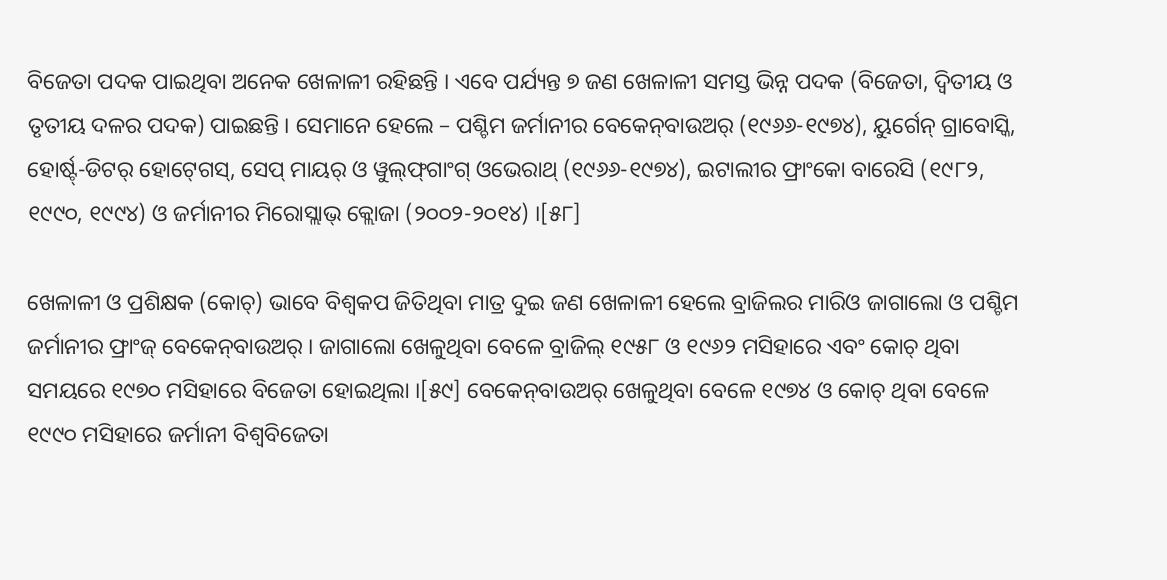ବିଜେତା ପଦକ ପାଇଥିବା ଅନେକ ଖେଳାଳୀ ରହିଛନ୍ତି । ଏବେ ପର୍ଯ୍ୟନ୍ତ ୭ ଜଣ ଖେଳାଳୀ ସମସ୍ତ ଭିନ୍ନ ପଦକ (ବିଜେତା, ଦ୍ୱିତୀୟ ଓ ତୃତୀୟ ଦଳର ପଦକ) ପାଇଛନ୍ତି । ସେମାନେ ହେଲେ – ପଶ୍ଚିମ ଜର୍ମାନୀର ବେକେନ୍‍ବାଉଅର୍ (୧୯୬୬-୧୯୭୪), ୟୁର୍ଗେନ୍ ଗ୍ରାବୋସ୍କି, ହୋର୍ଷ୍ଟ୍-ଡିଟର୍ ହୋଟ୍‍ଗେସ୍, ସେପ୍ ମାୟର୍ ଓ ୱୁଲ୍‍ଫ୍‍ଗାଂଗ୍ ଓଭେରାଥ୍ (୧୯୬୬-୧୯୭୪), ଇଟାଲୀର ଫ୍ରାଂକୋ ବାରେସି (୧୯୮୨, ୧୯୯୦, ୧୯୯୪) ଓ ଜର୍ମାନୀର ମିରୋସ୍ଲାଭ୍ କ୍ଲୋଜା (୨୦୦୨-୨୦୧୪) ।[୫୮]

ଖେଳାଳୀ ଓ ପ୍ରଶିକ୍ଷକ (କୋଚ୍) ଭାବେ ବିଶ୍ୱକପ ଜିତିଥିବା ମାତ୍ର ଦୁଇ ଜଣ ଖେଳାଳୀ ହେଲେ ବ୍ରାଜିଲର ମାରିଓ ଜାଗାଲୋ ଓ ପଶ୍ଚିମ ଜର୍ମାନୀର ଫ୍ରାଂଜ୍ ବେକେନ୍‍ବାଉଅର୍ । ଜାଗାଲୋ ଖେଳୁଥିବା ବେଳେ ବ୍ରାଜିଲ୍ ୧୯୫୮ ଓ ୧୯୬୨ ମସିହାରେ ଏବଂ କୋଚ୍ ଥିବା ସମୟରେ ୧୯୭୦ ମସିହାରେ ବିଜେତା ହୋଇଥିଲା ।[୫୯] ବେକେନ୍‍ବାଉଅର୍ ଖେଳୁଥିବା ବେଳେ ୧୯୭୪ ଓ କୋଚ୍ ଥିବା ବେଳେ ୧୯୯୦ ମସିହାରେ ଜର୍ମାନୀ ବିଶ୍ୱବିଜେତା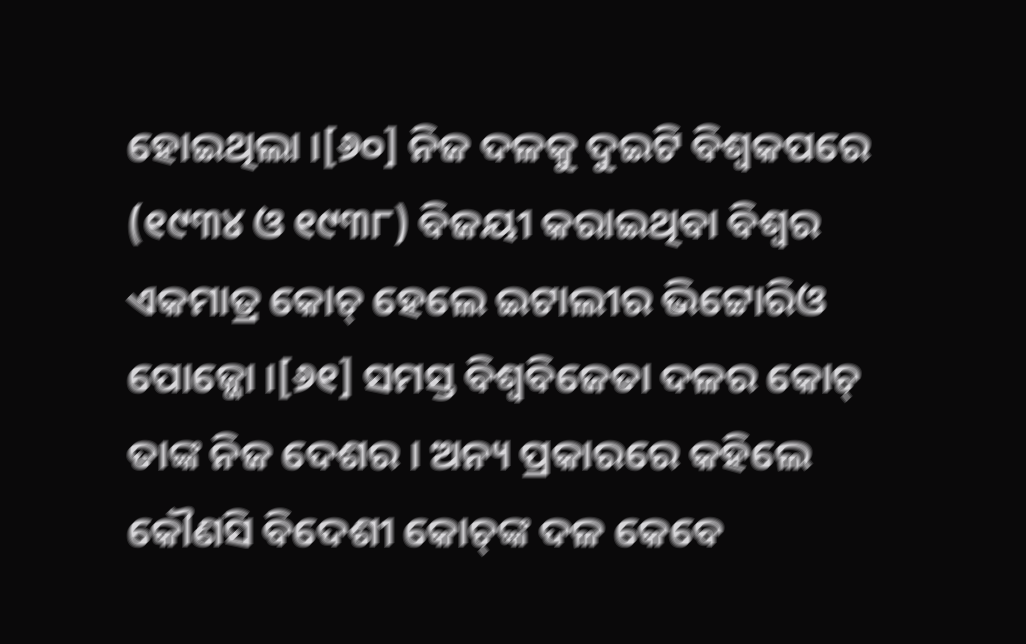ହୋଇଥିଲା ।[୬୦] ନିଜ ଦଳକୁ ଦୁଇଟି ବିଶ୍ୱକପରେ (୧୯୩୪ ଓ ୧୯୩୮) ବିଜୟୀ କରାଇଥିବା ବିଶ୍ୱର ଏକମାତ୍ର କୋଚ୍ ହେଲେ ଇଟାଲୀର ଭିଟ୍ଟୋରିଓ ପୋଜ୍ଜୋ ।[୬୧] ସମସ୍ତ ବିଶ୍ୱବିଜେତା ଦଳର କୋଚ୍ ତାଙ୍କ ନିଜ ଦେଶର । ଅନ୍ୟ ପ୍ରକାରରେ କହିଲେ କୌଣସି ବିଦେଶୀ କୋଚ୍‍ଙ୍କ ଦଳ କେବେ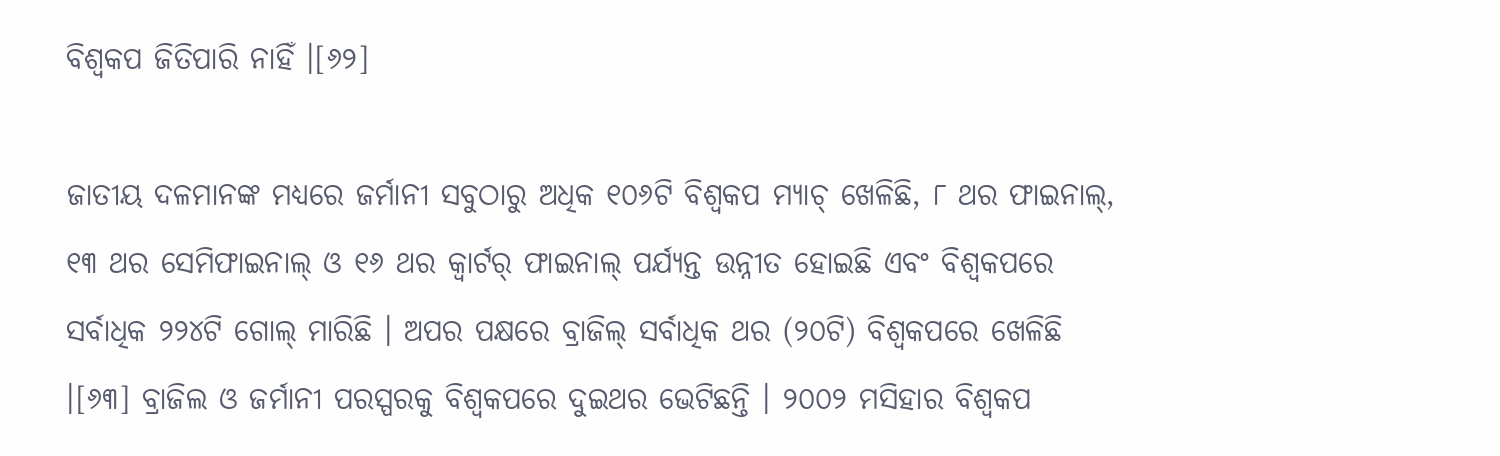ବିଶ୍ୱକପ ଜିତିପାରି ନାହିଁ ।[୬୨]

ଜାତୀୟ ଦଳମାନଙ୍କ ମଧ୍ୟରେ ଜର୍ମାନୀ ସବୁଠାରୁ ଅଧିକ ୧୦୬ଟି ବିଶ୍ୱକପ ମ୍ୟାଚ୍ ଖେଳିଛି, ୮ ଥର ଫାଇନାଲ୍, ୧୩ ଥର ସେମିଫାଇନାଲ୍ ଓ ୧୬ ଥର କ୍ୱାର୍ଟର୍ ଫାଇନାଲ୍ ପର୍ଯ୍ୟନ୍ତ ଉନ୍ନୀତ ହୋଇଛି ଏବଂ ବିଶ୍ୱକପରେ ସର୍ବାଧିକ ୨୨୪ଟି ଗୋଲ୍ ମାରିଛି । ଅପର ପକ୍ଷରେ ବ୍ରାଜିଲ୍ ସର୍ବାଧିକ ଥର (୨୦ଟି) ବିଶ୍ୱକପରେ ଖେଳିଛି ।[୬୩] ବ୍ରାଜିଲ ଓ ଜର୍ମାନୀ ପରସ୍ପରକୁ ବିଶ୍ୱକପରେ ଦୁଇଥର ଭେଟିଛନ୍ତି । ୨୦୦୨ ମସିହାର ବିଶ୍ୱକପ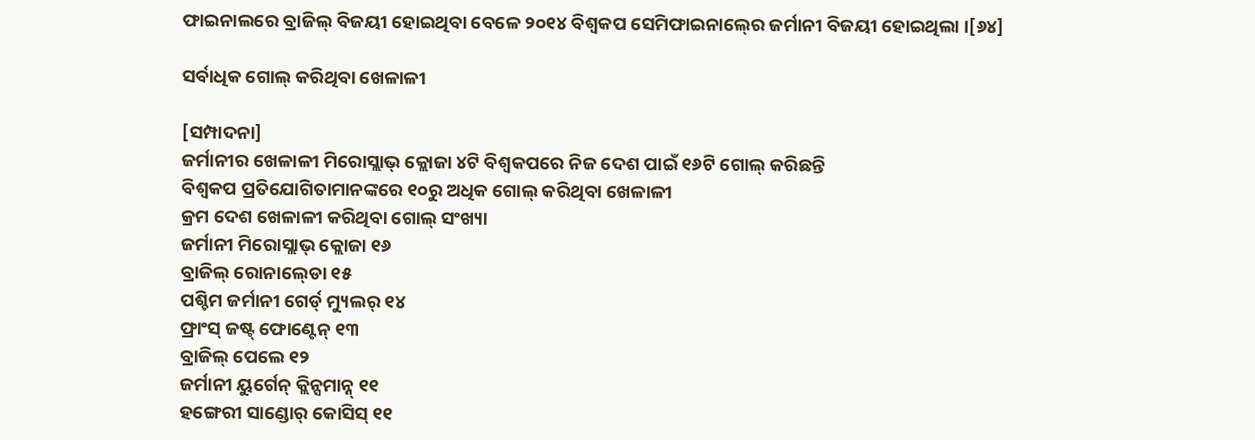ଫାଇନାଲରେ ବ୍ରାଜିଲ୍ ବିଜୟୀ ହୋଇଥିବା ବେଳେ ୨୦୧୪ ବିଶ୍ୱକପ ସେମିଫାଇନାଲ୍‍ରେ ଜର୍ମାନୀ ବିଜୟୀ ହୋଇଥିଲା ।[୬୪]

ସର୍ବାଧିକ ଗୋଲ୍ କରିଥିବା ଖେଳାଳୀ

[ସମ୍ପାଦନା]
ଜର୍ମାନୀର ଖେଳାଳୀ ମିରୋସ୍ଲାଭ୍ କ୍ଲୋଜା ୪ଟି ବିଶ୍ୱକପରେ ନିଜ ଦେଶ ପାଇଁ ୧୬ଟି ଗୋଲ୍ କରିଛନ୍ତି
ବିଶ୍ୱକପ ପ୍ରତିଯୋଗିତାମାନଙ୍କରେ ୧୦ରୁ ଅଧିକ ଗୋଲ୍ କରିଥିବା ଖେଳାଳୀ
କ୍ରମ ଦେଶ ଖେଳାଳୀ କରିଥିବା ଗୋଲ୍ ସଂଖ୍ୟା
ଜର୍ମାନୀ ମିରୋସ୍ଲାଭ୍ କ୍ଲୋଜା ୧୬
ବ୍ରାଜିଲ୍ ରୋନାଲ୍‍ଡୋ ୧୫
ପଶ୍ଚିମ ଜର୍ମାନୀ ଗେର୍ଡ୍ ମ୍ୟୁଲର୍ ୧୪
ଫ୍ରାଂସ୍ ଜଷ୍ଟ୍ ଫୋଣ୍ଟେନ୍ ୧୩
ବ୍ରାଜିଲ୍ ପେଲେ ୧୨
ଜର୍ମାନୀ ୟୁର୍ଗେନ୍ କ୍ଲିନ୍ସମାନ୍ନ୍ ୧୧
ହଙ୍ଗେରୀ ସାଣ୍ଡୋର୍ କୋସିସ୍ ୧୧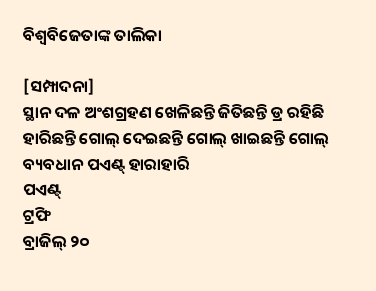ବିଶ୍ୱବିଜେତାଙ୍କ ତାଲିକା

[ସମ୍ପାଦନା]
ସ୍ଥାନ ଦଳ ଅଂଶଗ୍ରହଣ ଖେଳିଛନ୍ତି ଜିତିଛନ୍ତି ଡ୍ର ରହିଛି ହାରିଛନ୍ତି ଗୋଲ୍ ଦେଇଛନ୍ତି ଗୋଲ୍ ଖାଇଛନ୍ତି ଗୋଲ୍ ବ୍ୟବଧାନ ପଏଣ୍ଟ୍ ହାରାହାରି
ପଏଣ୍ଟ୍
ଟ୍ରଫି
ବ୍ରାଜିଲ୍ ୨୦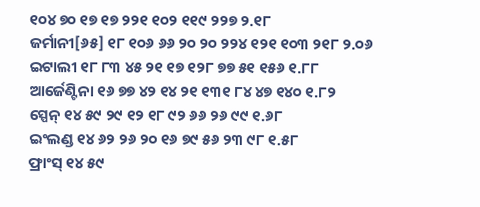୧୦୪ ୭୦ ୧୭ ୧୭ ୨୨୧ ୧୦୨ ୧୧୯ ୨୨୭ ୨.୧୮
ଜର୍ମାନୀ[୬୫] ୧୮ ୧୦୬ ୬୬ ୨୦ ୨୦ ୨୨୪ ୧୨୧ ୧୦୩ ୨୧୮ ୨.୦୬
ଇଟାଲୀ ୧୮ ୮୩ ୪୫ ୨୧ ୧୭ ୧୨୮ ୭୭ ୫୧ ୧୫୬ ୧.୮୮
ଆର୍ଜେଣ୍ଟିନା ୧୬ ୭୭ ୪୨ ୧୪ ୨୧ ୧୩୧ ୮୪ ୪୭ ୧୪୦ ୧.୮୨
ସ୍ପେନ୍ ୧୪ ୫୯ ୨୯ ୧୨ ୧୮ ୯୨ ୬୬ ୨୬ ୯୯ ୧.୬୮
ଇଂଲଣ୍ଡ ୧୪ ୬୨ ୨୬ ୨୦ ୧୬ ୭୯ ୫୬ ୨୩ ୯୮ ୧.୫୮
ଫ୍ରାଂସ୍ ୧୪ ୫୯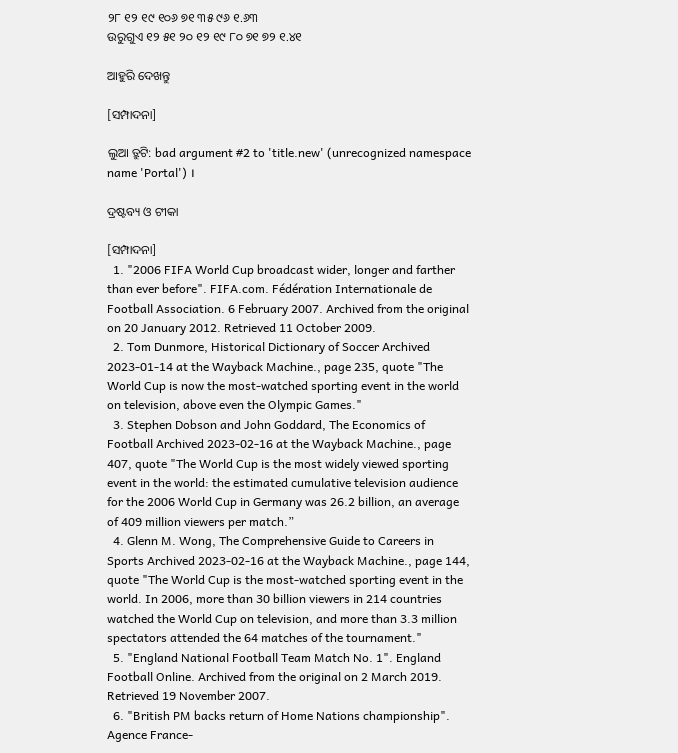୨୮ ୧୨ ୧୯ ୧୦୬ ୭୧ ୩୫ ୯୬ ୧.୬୩
ଉରୁଗୁଏ ୧୨ ୫୧ ୨୦ ୧୨ ୧୯ ୮୦ ୭୧ ୭୨ ୧.୪୧

ଆହୁରି ଦେଖନ୍ତୁ

[ସମ୍ପାଦନା]

ଲୁଆ ତ୍ରୁଟି: bad argument #2 to 'title.new' (unrecognized namespace name 'Portal') ।

ଦ୍ରଷ୍ଟବ୍ୟ ଓ ଟୀକା

[ସମ୍ପାଦନା]
  1. "2006 FIFA World Cup broadcast wider, longer and farther than ever before". FIFA.com. Fédération Internationale de Football Association. 6 February 2007. Archived from the original on 20 January 2012. Retrieved 11 October 2009.
  2. Tom Dunmore, Historical Dictionary of Soccer Archived 2023-01-14 at the Wayback Machine., page 235, quote "The World Cup is now the most-watched sporting event in the world on television, above even the Olympic Games."
  3. Stephen Dobson and John Goddard, The Economics of Football Archived 2023-02-16 at the Wayback Machine., page 407, quote "The World Cup is the most widely viewed sporting event in the world: the estimated cumulative television audience for the 2006 World Cup in Germany was 26.2 billion, an average of 409 million viewers per match.”
  4. Glenn M. Wong, The Comprehensive Guide to Careers in Sports Archived 2023-02-16 at the Wayback Machine., page 144, quote "The World Cup is the most-watched sporting event in the world. In 2006, more than 30 billion viewers in 214 countries watched the World Cup on television, and more than 3.3 million spectators attended the 64 matches of the tournament."
  5. "England National Football Team Match No. 1". England Football Online. Archived from the original on 2 March 2019. Retrieved 19 November 2007.
  6. "British PM backs return of Home Nations championship". Agence France-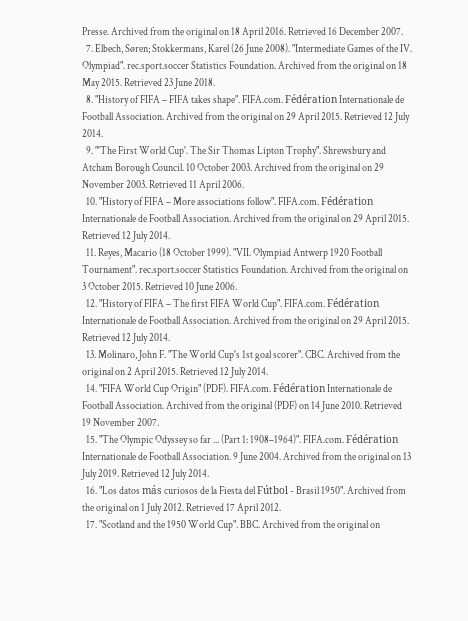Presse. Archived from the original on 18 April 2016. Retrieved 16 December 2007.
  7. Elbech, Søren; Stokkermans, Karel (26 June 2008). "Intermediate Games of the IV. Olympiad". rec.sport.soccer Statistics Foundation. Archived from the original on 18 May 2015. Retrieved 23 June 2018.
  8. "History of FIFA – FIFA takes shape". FIFA.com. Fédération Internationale de Football Association. Archived from the original on 29 April 2015. Retrieved 12 July 2014.
  9. "'The First World Cup'. The Sir Thomas Lipton Trophy". Shrewsbury and Atcham Borough Council. 10 October 2003. Archived from the original on 29 November 2003. Retrieved 11 April 2006.
  10. "History of FIFA – More associations follow". FIFA.com. Fédération Internationale de Football Association. Archived from the original on 29 April 2015. Retrieved 12 July 2014.
  11. Reyes, Macario (18 October 1999). "VII. Olympiad Antwerp 1920 Football Tournament". rec.sport.soccer Statistics Foundation. Archived from the original on 3 October 2015. Retrieved 10 June 2006.
  12. "History of FIFA – The first FIFA World Cup". FIFA.com. Fédération Internationale de Football Association. Archived from the original on 29 April 2015. Retrieved 12 July 2014.
  13. Molinaro, John F. "The World Cup's 1st goal scorer". CBC. Archived from the original on 2 April 2015. Retrieved 12 July 2014.
  14. "FIFA World Cup Origin" (PDF). FIFA.com. Fédération Internationale de Football Association. Archived from the original (PDF) on 14 June 2010. Retrieved 19 November 2007.
  15. "The Olympic Odyssey so far ... (Part 1: 1908–1964)". FIFA.com. Fédération Internationale de Football Association. 9 June 2004. Archived from the original on 13 July 2019. Retrieved 12 July 2014.
  16. "Los datos más curiosos de la Fiesta del Fútbol - Brasil 1950". Archived from the original on 1 July 2012. Retrieved 17 April 2012.
  17. "Scotland and the 1950 World Cup". BBC. Archived from the original on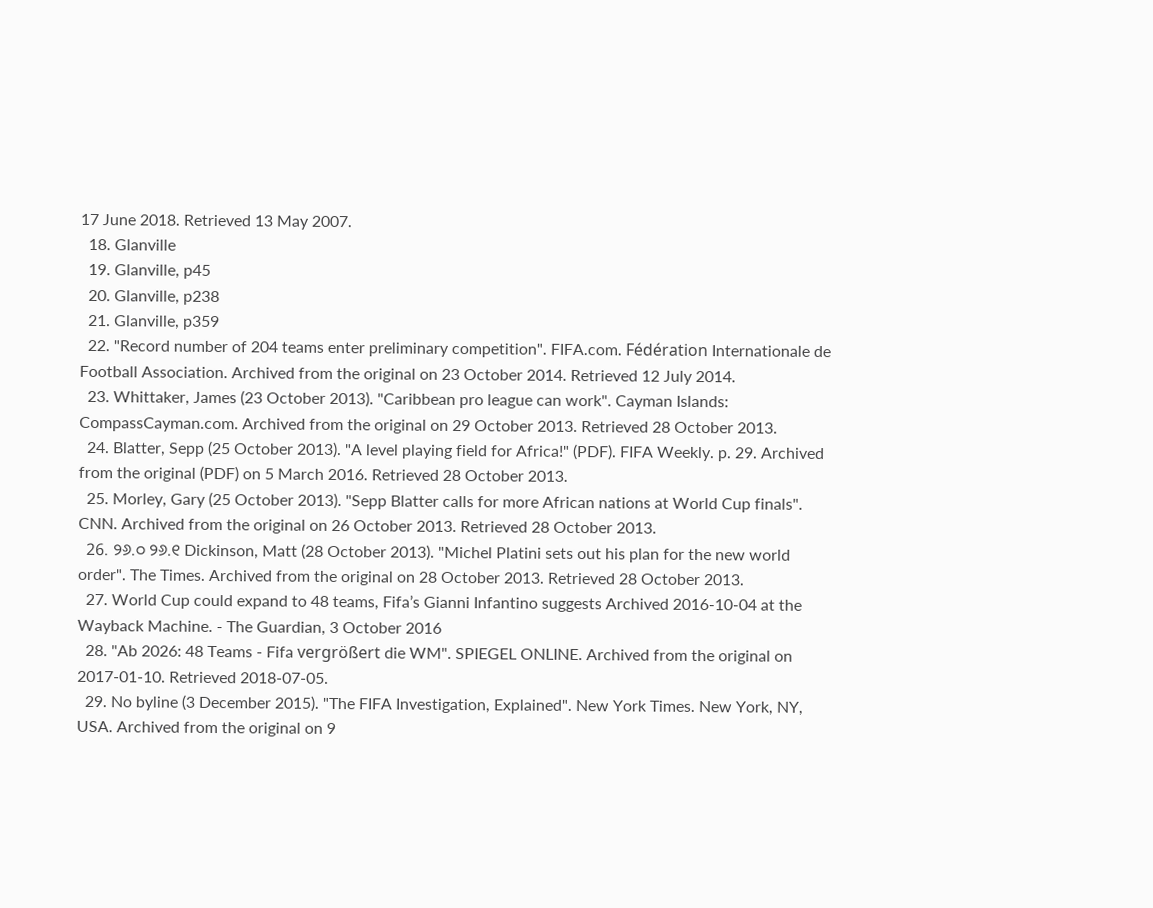17 June 2018. Retrieved 13 May 2007.
  18. Glanville
  19. Glanville, p45
  20. Glanville, p238
  21. Glanville, p359
  22. "Record number of 204 teams enter preliminary competition". FIFA.com. Fédération Internationale de Football Association. Archived from the original on 23 October 2014. Retrieved 12 July 2014.
  23. Whittaker, James (23 October 2013). "Caribbean pro league can work". Cayman Islands: CompassCayman.com. Archived from the original on 29 October 2013. Retrieved 28 October 2013.
  24. Blatter, Sepp (25 October 2013). "A level playing field for Africa!" (PDF). FIFA Weekly. p. 29. Archived from the original (PDF) on 5 March 2016. Retrieved 28 October 2013.
  25. Morley, Gary (25 October 2013). "Sepp Blatter calls for more African nations at World Cup finals". CNN. Archived from the original on 26 October 2013. Retrieved 28 October 2013.
  26. ୨୬.୦ ୨୬.୧ Dickinson, Matt (28 October 2013). "Michel Platini sets out his plan for the new world order". The Times. Archived from the original on 28 October 2013. Retrieved 28 October 2013.
  27. World Cup could expand to 48 teams, Fifa’s Gianni Infantino suggests Archived 2016-10-04 at the Wayback Machine. - The Guardian, 3 October 2016
  28. "Ab 2026: 48 Teams - Fifa vergrößert die WM". SPIEGEL ONLINE. Archived from the original on 2017-01-10. Retrieved 2018-07-05.
  29. No byline (3 December 2015). "The FIFA Investigation, Explained". New York Times. New York, NY, USA. Archived from the original on 9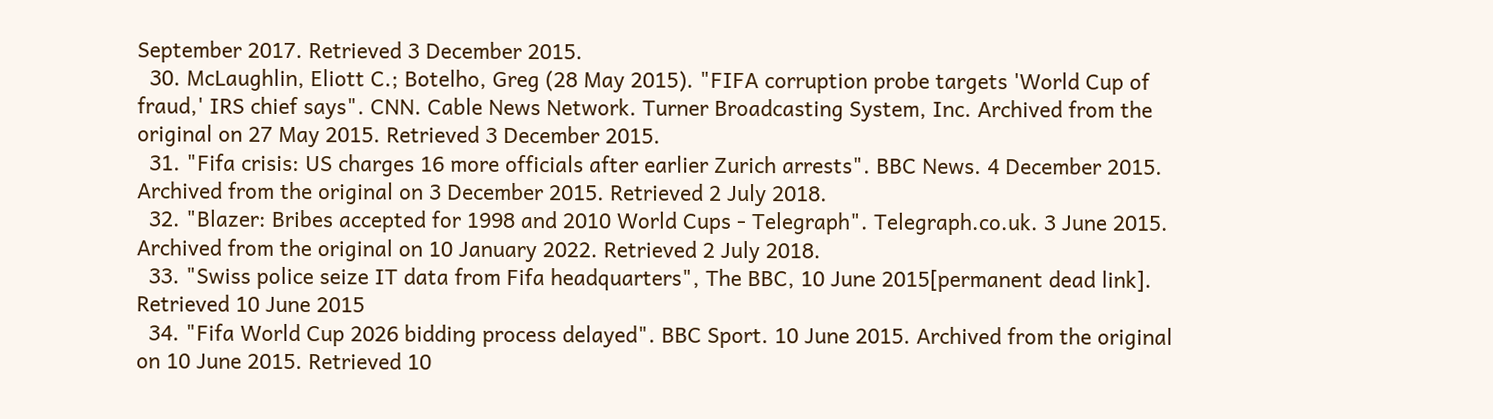September 2017. Retrieved 3 December 2015.
  30. McLaughlin, Eliott C.; Botelho, Greg (28 May 2015). "FIFA corruption probe targets 'World Cup of fraud,' IRS chief says". CNN. Cable News Network. Turner Broadcasting System, Inc. Archived from the original on 27 May 2015. Retrieved 3 December 2015.
  31. "Fifa crisis: US charges 16 more officials after earlier Zurich arrests". BBC News. 4 December 2015. Archived from the original on 3 December 2015. Retrieved 2 July 2018.
  32. "Blazer: Bribes accepted for 1998 and 2010 World Cups - Telegraph". Telegraph.co.uk. 3 June 2015. Archived from the original on 10 January 2022. Retrieved 2 July 2018.
  33. "Swiss police seize IT data from Fifa headquarters", The BBC, 10 June 2015[permanent dead link]. Retrieved 10 June 2015
  34. "Fifa World Cup 2026 bidding process delayed". BBC Sport. 10 June 2015. Archived from the original on 10 June 2015. Retrieved 10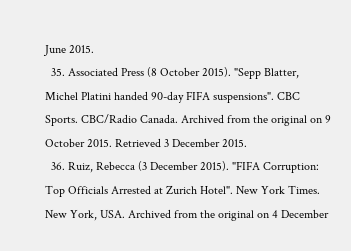June 2015.
  35. Associated Press (8 October 2015). "Sepp Blatter, Michel Platini handed 90-day FIFA suspensions". CBC Sports. CBC/Radio Canada. Archived from the original on 9 October 2015. Retrieved 3 December 2015.
  36. Ruiz, Rebecca (3 December 2015). "FIFA Corruption: Top Officials Arrested at Zurich Hotel". New York Times. New York, USA. Archived from the original on 4 December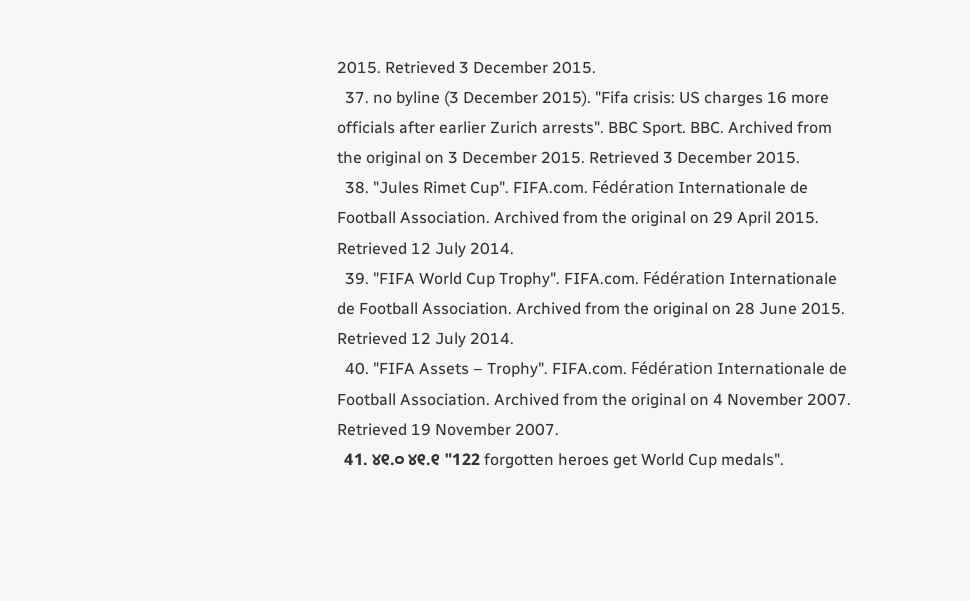2015. Retrieved 3 December 2015.
  37. no byline (3 December 2015). "Fifa crisis: US charges 16 more officials after earlier Zurich arrests". BBC Sport. BBC. Archived from the original on 3 December 2015. Retrieved 3 December 2015.
  38. "Jules Rimet Cup". FIFA.com. Fédération Internationale de Football Association. Archived from the original on 29 April 2015. Retrieved 12 July 2014.
  39. "FIFA World Cup Trophy". FIFA.com. Fédération Internationale de Football Association. Archived from the original on 28 June 2015. Retrieved 12 July 2014.
  40. "FIFA Assets – Trophy". FIFA.com. Fédération Internationale de Football Association. Archived from the original on 4 November 2007. Retrieved 19 November 2007.
  41. ୪୧.୦ ୪୧.୧ "122 forgotten heroes get World Cup medals".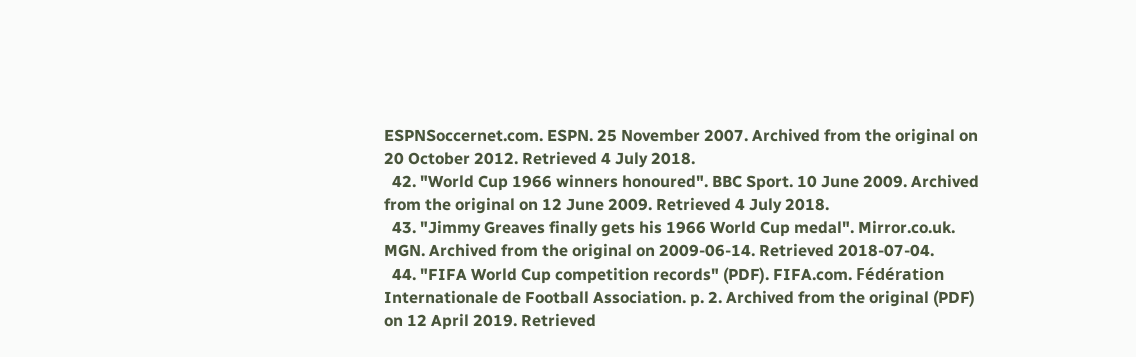ESPNSoccernet.com. ESPN. 25 November 2007. Archived from the original on 20 October 2012. Retrieved 4 July 2018.
  42. "World Cup 1966 winners honoured". BBC Sport. 10 June 2009. Archived from the original on 12 June 2009. Retrieved 4 July 2018.
  43. "Jimmy Greaves finally gets his 1966 World Cup medal". Mirror.co.uk. MGN. Archived from the original on 2009-06-14. Retrieved 2018-07-04.
  44. "FIFA World Cup competition records" (PDF). FIFA.com. Fédération Internationale de Football Association. p. 2. Archived from the original (PDF) on 12 April 2019. Retrieved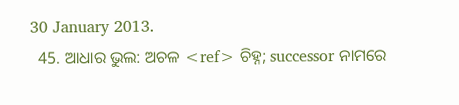30 January 2013.
  45. ଆଧାର ଭୁଲ: ଅଚଳ <ref> ଚିହ୍ନ; successor ନାମରେ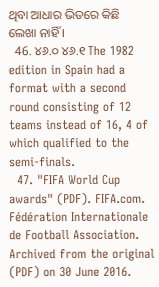ଥିବା ଆଧାର ଭିତରେ କିଛି ଲେଖା ନାହିଁ ।
  46. ୪୬.୦ ୪୬.୧ The 1982 edition in Spain had a format with a second round consisting of 12 teams instead of 16, 4 of which qualified to the semi-finals.
  47. "FIFA World Cup awards" (PDF). FIFA.com. Fédération Internationale de Football Association. Archived from the original (PDF) on 30 June 2016.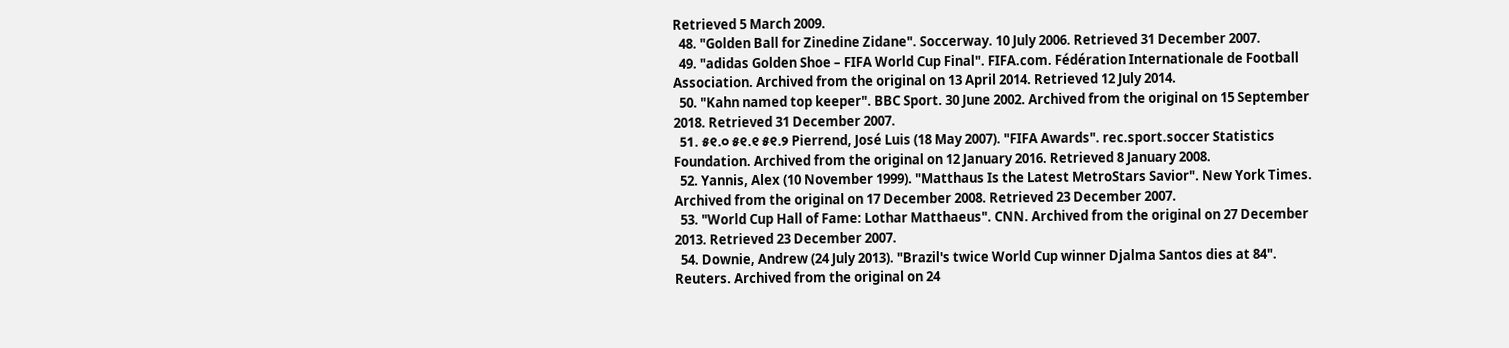Retrieved 5 March 2009.
  48. "Golden Ball for Zinedine Zidane". Soccerway. 10 July 2006. Retrieved 31 December 2007.
  49. "adidas Golden Shoe – FIFA World Cup Final". FIFA.com. Fédération Internationale de Football Association. Archived from the original on 13 April 2014. Retrieved 12 July 2014.
  50. "Kahn named top keeper". BBC Sport. 30 June 2002. Archived from the original on 15 September 2018. Retrieved 31 December 2007.
  51. ୫୧.୦ ୫୧.୧ ୫୧.୨ Pierrend, José Luis (18 May 2007). "FIFA Awards". rec.sport.soccer Statistics Foundation. Archived from the original on 12 January 2016. Retrieved 8 January 2008.
  52. Yannis, Alex (10 November 1999). "Matthaus Is the Latest MetroStars Savior". New York Times. Archived from the original on 17 December 2008. Retrieved 23 December 2007.
  53. "World Cup Hall of Fame: Lothar Matthaeus". CNN. Archived from the original on 27 December 2013. Retrieved 23 December 2007.
  54. Downie, Andrew (24 July 2013). "Brazil's twice World Cup winner Djalma Santos dies at 84". Reuters. Archived from the original on 24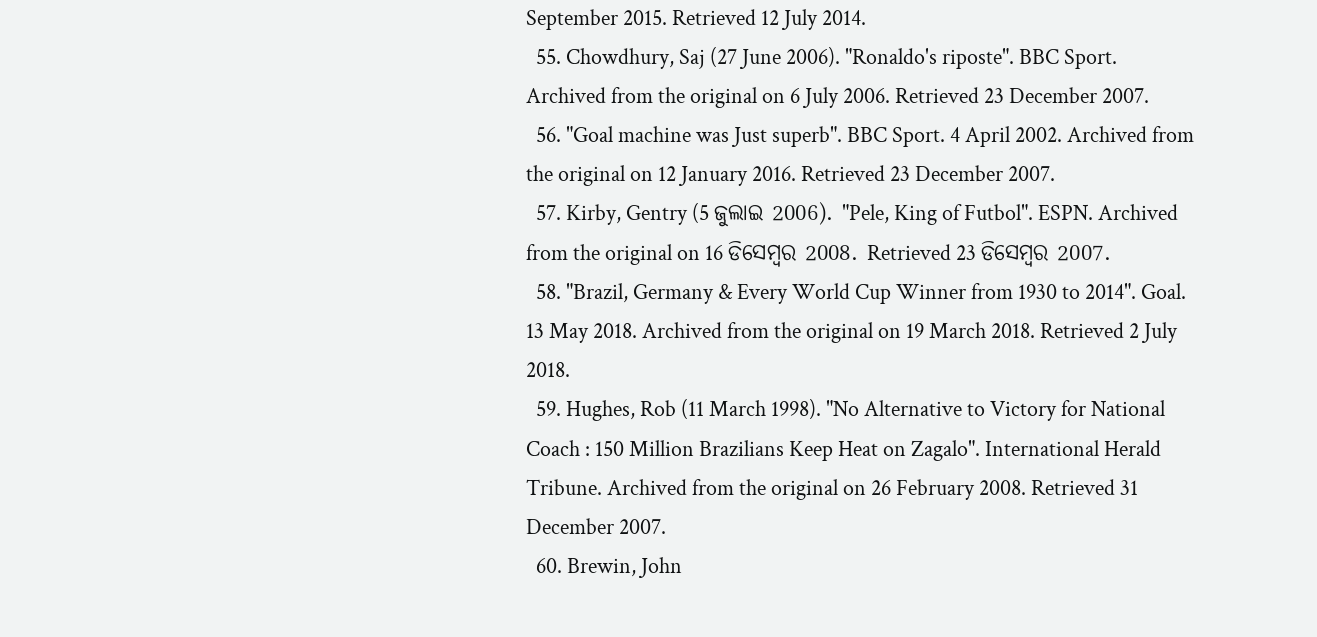September 2015. Retrieved 12 July 2014.
  55. Chowdhury, Saj (27 June 2006). "Ronaldo's riposte". BBC Sport. Archived from the original on 6 July 2006. Retrieved 23 December 2007.
  56. "Goal machine was Just superb". BBC Sport. 4 April 2002. Archived from the original on 12 January 2016. Retrieved 23 December 2007.
  57. Kirby, Gentry (5 ଜୁଲାଇ 2006). "Pele, King of Futbol". ESPN. Archived from the original on 16 ଡିସେମ୍ବର 2008. Retrieved 23 ଡିସେମ୍ବର 2007.
  58. "Brazil, Germany & Every World Cup Winner from 1930 to 2014". Goal. 13 May 2018. Archived from the original on 19 March 2018. Retrieved 2 July 2018.
  59. Hughes, Rob (11 March 1998). "No Alternative to Victory for National Coach : 150 Million Brazilians Keep Heat on Zagalo". International Herald Tribune. Archived from the original on 26 February 2008. Retrieved 31 December 2007.
  60. Brewin, John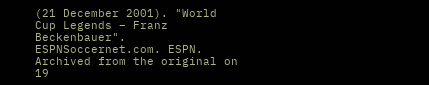(21 December 2001). "World Cup Legends – Franz Beckenbauer". ESPNSoccernet.com. ESPN. Archived from the original on 19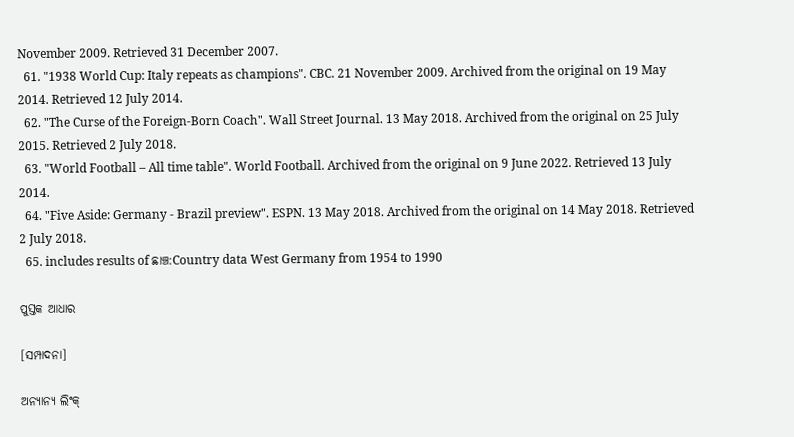November 2009. Retrieved 31 December 2007.
  61. "1938 World Cup: Italy repeats as champions". CBC. 21 November 2009. Archived from the original on 19 May 2014. Retrieved 12 July 2014.
  62. "The Curse of the Foreign-Born Coach". Wall Street Journal. 13 May 2018. Archived from the original on 25 July 2015. Retrieved 2 July 2018.
  63. "World Football – All time table". World Football. Archived from the original on 9 June 2022. Retrieved 13 July 2014.
  64. "Five Aside: Germany - Brazil preview". ESPN. 13 May 2018. Archived from the original on 14 May 2018. Retrieved 2 July 2018.
  65. includes results of ଛାଞ୍ଚ:Country data West Germany from 1954 to 1990

ପୁସ୍ତକ ଆଧାର

[ସମ୍ପାଦନା]

ଅନ୍ୟାନ୍ୟ ଲିଂକ୍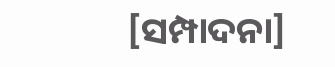[ସମ୍ପାଦନା]